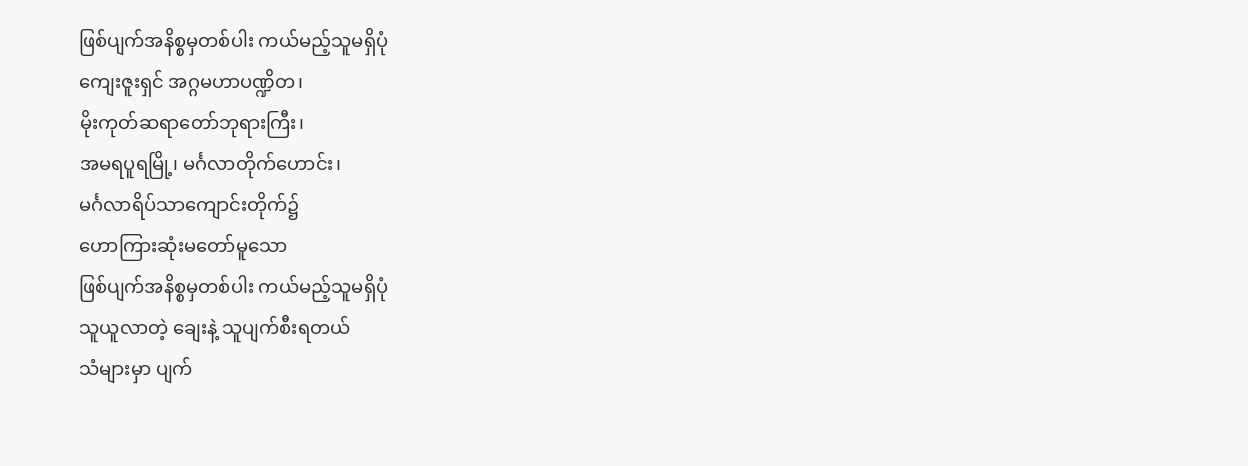ဖြစ်ပျက်အနိစ္စမှတစ်ပါး ကယ်မည့်သူမရှိပုံ
ကျေးဇူးရှင် အဂ္ဂမဟာပဏ္ဍိတ၊
မိုးကုတ်ဆရာတော်ဘုရားကြီး၊
အမရပူရမြို့၊ မင်္ဂလာတိုက်ဟောင်း၊
မင်္ဂလာရိပ်သာကျောင်းတိုက်၌
ဟောကြားဆုံးမတော်မူသော
ဖြစ်ပျက်အနိစ္စမှတစ်ပါး ကယ်မည့်သူမရှိပုံ
သူယူလာတဲ့ ချေးနဲ့ သူပျက်စီးရတယ်
သံများမှာ ပျက်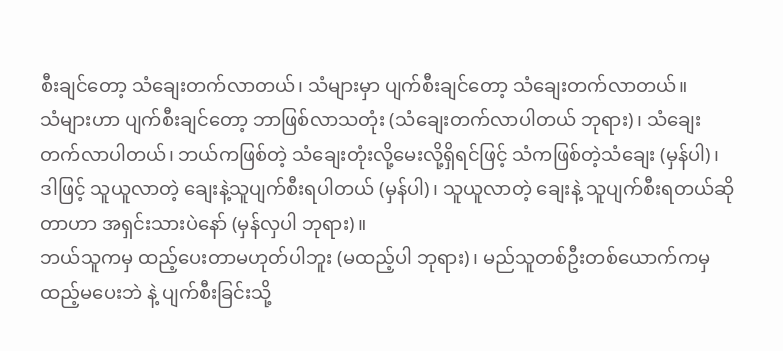စီးချင်တော့ သံချေးတက်လာတယ်၊ သံများမှာ ပျက်စီးချင်တော့ သံချေးတက်လာတယ်။
သံများဟာ ပျက်စီးချင်တော့ ဘာဖြစ်လာသတုံး (သံချေးတက်လာပါတယ် ဘုရား)၊ သံချေးတက်လာပါတယ်၊ ဘယ်ကဖြစ်တဲ့ သံချေးတုံးလို့မေးလို့ရှိရင်ဖြင့် သံကဖြစ်တဲ့သံချေး (မှန်ပါ)၊ ဒါဖြင့် သူယူလာတဲ့ ချေးနဲ့သူပျက်စီးရပါတယ် (မှန်ပါ)၊ သူယူလာတဲ့ ချေးနဲ့ သူပျက်စီးရတယ်ဆိုတာဟာ အရှင်းသားပဲနော် (မှန်လှပါ ဘုရား)။
ဘယ်သူကမှ ထည့်ပေးတာမဟုတ်ပါဘူး (မထည့်ပါ ဘုရား)၊ မည်သူတစ်ဦးတစ်ယောက်ကမှ ထည့်မပေးဘဲ နဲ့ ပျက်စီးခြင်းသို့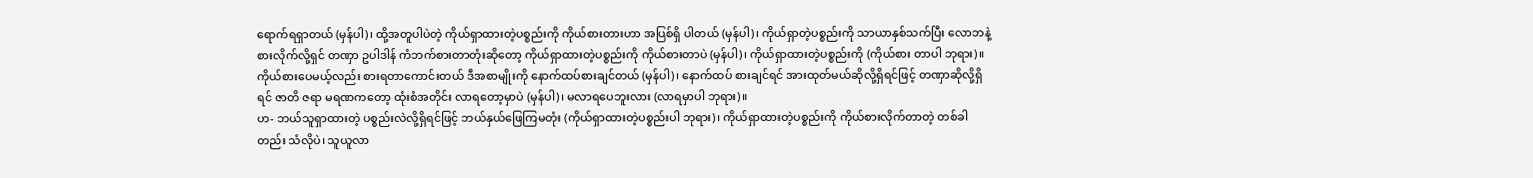ရောက်ရရှာတယ် (မှန်ပါ)၊ ထို့အတူပါပဲတဲ့ ကိုယ်ရှာထားတဲ့ပစ္စည်းကို ကိုယ်စားတားဟာ အပြစ်ရှိ ပါတယ် (မှန်ပါ)၊ ကိုယ်ရှာတဲ့ပစ္စည်းကို သာယာနှစ်သက်ပြီး လောဘနဲ့စားလိုက်လို့ရှင် တဏှာ ဥပါဒါန် ကံဘက်စားတာတုံးဆိုတော့ ကိုယ်ရှာထားတဲ့ပစ္စည်းကို ကိုယ်စားတာပဲ (မှန်ပါ)၊ ကိုယ်ရှာထားတဲ့ပစ္စည်းကို (ကိုယ်စား တာပါ ဘုရား)။
ကိုယ်စားပေမယ့်လည်း စားရတာကောင်းတယ် ဒီအစာမျိုးကို နောက်ထပ်စားချင်တယ် (မှန်ပါ)၊ နောက်ထပ် စားချင်ရင် အားထုတ်မယ်ဆိုလို့ရှိရင်ဖြင့် တဏှာဆိုလို့ရှိရင် ဇာတိ ဇရာ မရဏကတော့ ထုံးစံအတိုင်း လာရတော့မှာပဲ (မှန်ပါ)၊ မလာရပေဘူးလား (လာရမှာပါ ဘုရား)။
ဟ- ဘယ်သူရှာထားတဲ့ ပစ္စည်းလဲလို့ရှိရင်ဖြင့် ဘယ်နှယ်ဖြေကြမတုံး (ကိုယ်ရှာထားတဲ့ပစ္စည်းပါ ဘုရား)၊ ကိုယ်ရှာထားတဲ့ပစ္စည်းကို ကိုယ်စားလိုက်တာတဲ့ တစ်ခါတည်း သံလိုပဲ၊ သူယူလာ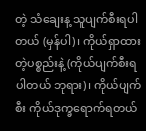တဲ့ သံချေးန့ သူပျက်စီးရပါတယ် (မှန်ပါ)၊ ကိုယ်ရှာထားတဲ့ပစ္စည်းနဲ့ (ကိုယ်ပျက်စီးရပါတယ် ဘုရား)၊ ကိုယ်ပျက်စီး ကိုယ်ဒုက္ခရောက်ရတယ်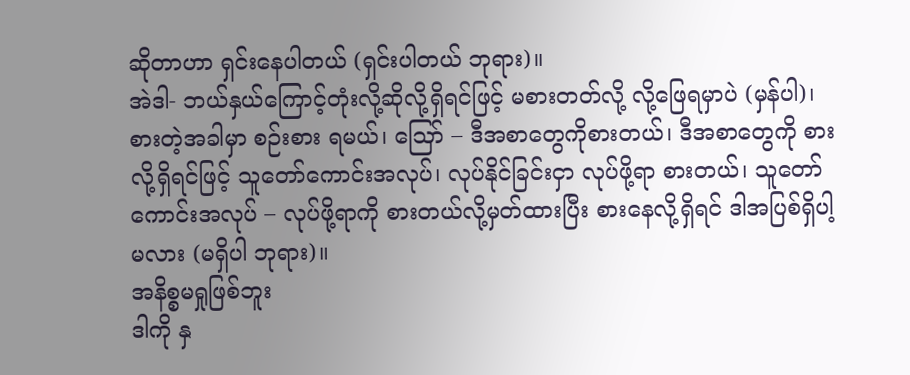ဆိုတာဟာ ရှင်းနေပါတယ် (ရှင်းပါတယ် ဘုရား)။
အဲဒါ- ဘယ်နှယ်ကြောင့်တုံးလို့ဆိုလို့ရှိရင်ဖြင့် မစားတတ်လို့ လို့ဖြေရမှာပဲ (မှန်ပါ)၊ စားတဲ့အခါမှာ စဉ်းစား ရမယ်၊ ဪ – ဒီအစာတွေကိုစားတယ်၊ ဒီအစာတွေကို စားလို့ရှိရင်ဖြင့် သူတော်ကောင်းအလုပ်၊ လုပ်နိုင်ခြင်းငှာ လုပ်ဖို့ရာ စားတယ်၊ သူတော်ကောင်းအလုပ် – လုပ်ဖို့ရာကို စားတယ်လို့မှတ်ထားပြီး စားနေလို့ရှိရင် ဒါအပြစ်ရှိပါ့မလား (မရှိပါ ဘုရား)။
အနိစ္စမရှုဖြစ်ဘူး
ဒါကို နှ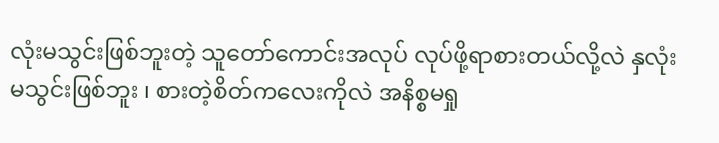လုံးမသွင်းဖြစ်ဘူးတဲ့ သူတော်ကောင်းအလုပ် လုပ်ဖို့ရာစားတယ်လို့လဲ နှလုံးမသွင်းဖြစ်ဘူး ၊ စားတဲ့စိတ်ကလေးကိုလဲ အနိစ္စမရှု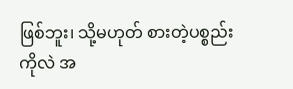ဖြစ်ဘူး၊ သို့မဟုတ် စားတဲ့ပစ္စည်းကိုလဲ အ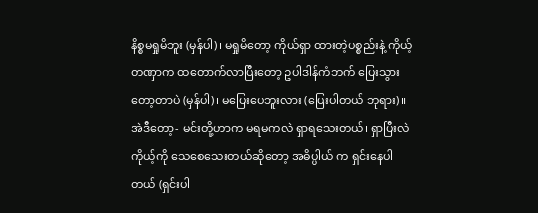နိစ္စမရှုမိဘူး (မှန်ပါ)၊ မရှုမိတော့ ကိုယ်ရှာ ထားတဲ့ပစ္စည်းနဲ့ ကိုယ့်တဏှာက ထတောက်လာပြီးတော့ ဥပါဒါန်ကံဘက် ပြေးသွားတော့တာပဲ (မှန်ပါ)၊ မပြေးပေဘူးလား (ပြေးပါတယ် ဘုရား)။
အဲဒီတော့- မင်းတို့ဟာက မရမကလဲ ရှာရသေးတယ်၊ ရှာပြီးလဲ ကိုယ့်ကို သေစေသေးတယ်ဆိုတော့ အဓိပ္ပါယ် က ရှင်းနေပါတယ် (ရှင်းပါ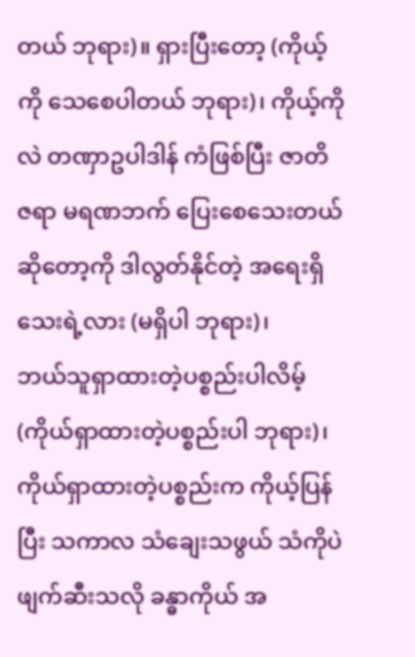တယ် ဘုရား)။ ရှားပြီးတော့ (ကိုယ့်ကို သေစေပါတယ် ဘုရား)၊ ကိုယ့်ကိုလဲ တဏှာဥပါဒါန် ကံဖြစ်ပြီး ဇာတိ ဇရာ မရဏဘက် ပြေးစေသေးတယ်ဆိုတော့ကို ဒါလွတ်နိုင်တဲ့ အရေးရှိသေးရဲ့လား (မရှိပါ ဘုရား)၊
ဘယ်သူရှာထားတဲ့ပစ္စည်းပါလိမ့် (ကိုယ်ရှာထားတဲ့ပစ္စည်းပါ ဘုရား)၊ ကိုယ်ရှာထားတဲ့ပစ္စည်းက ကိုယ့်ပြန်ပြီး သကာလ သံချေးသဖွယ် သံကိုပဲ ဖျက်ဆီးသလို ခန္ဓာကိုယ် အ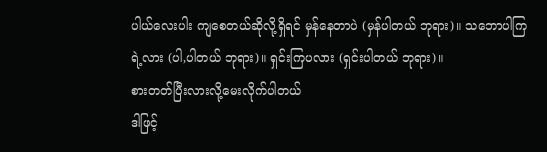ပါယ်လေးပါး ကျစေတယ်ဆိုလို့ရှိရင် မှန်နေတာပဲ (မှန်ပါတယ် ဘုရား)။ သဘောပါကြရဲ့လား (ပါ,ပါတယ် ဘုရား)။ ရှင်းကြပလား (ရှင်းပါတယ် ဘုရား)။
စားတတ်ပြီးလားလို့မေးလိုက်ပါတယ်
ဒါဖြင့်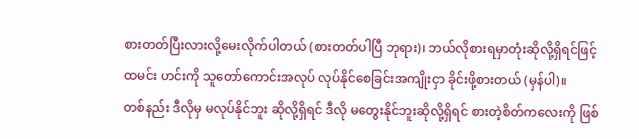စားတတ်ပြီးလားလို့မေးလိုက်ပါတယ် (စားတတ်ပါပြီ ဘုရား)၊ ဘယ်လိုစားရမှာတုံးဆိုလို့ရှိရင်ဖြင့် ထမင်း ဟင်းကို သူတော်ကောင်းအလုပ် လုပ်နိုင်စေခြင်းအကျိုးငှာ ခိုင်းဖို့စားတယ် (မှန်ပါ)။
တစ်နည်း ဒီလိုမှ မလုပ်နိုင်ဘူး ဆိုလို့ရှိရင် ဒီလို မတွေးနိုင်ဘူးဆိုလို့ရှိရင် စားတဲ့စိတ်ကလေးကို ဖြစ်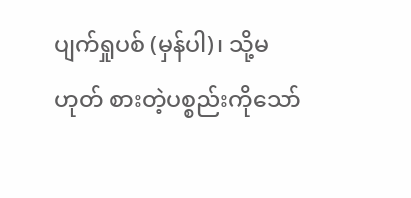ပျက်ရှုပစ် (မှန်ပါ)၊ သို့မဟုတ် စားတဲ့ပစ္စည်းကိုသော်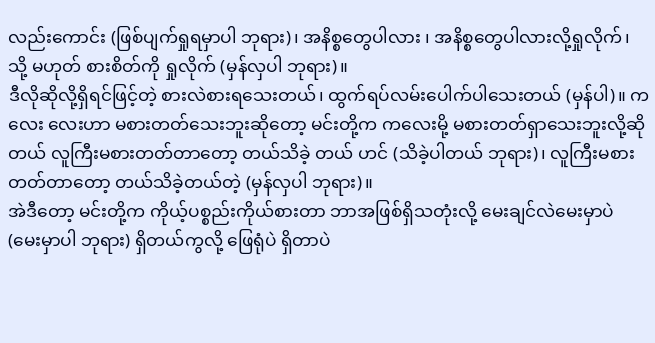လည်းကောင်း (ဖြစ်ပျက်ရှုရမှာပါ ဘုရား)၊ အနိစ္စတွေပါလား ၊ အနိစ္စတွေပါလားလို့ရှုလိုက်၊ သို့ မဟုတ် စားစိတ်ကို ရှုလိုက် (မှန်လှပါ ဘုရား)။
ဒီလိုဆိုလို့ရှိရင်ဖြင့်တဲ့ စားလဲစားရသေးတယ်၊ ထွက်ရပ်လမ်းပေါက်ပါသေးတယ် (မှန်ပါ)။ ကလေး လေးဟာ မစားတတ်သေးဘူးဆိုတော့ မင်းတို့က ကလေးမို့ မစားတတ်ရှာသေးဘူးလို့ဆိုတယ် လူကြီးမစားတတ်တာတော့ တယ်သိခဲ့ တယ် ဟင် (သိခဲ့ပါတယ် ဘုရား)၊ လူကြီးမစားတတ်တာတော့ တယ်သိခဲ့တယ်တဲ့ (မှန်လှပါ ဘုရား)။
အဲဒီတော့ မင်းတို့က ကိုယ့်ပစ္စည်းကိုယ်စားတာ ဘာအဖြစ်ရှိသတုံးလို့ မေးချင်လဲမေးမှာပဲ (မေးမှာပါ ဘုရား) ရှိတယ်ကွလို့ ဖြေရုံပဲ ရှိတာပဲ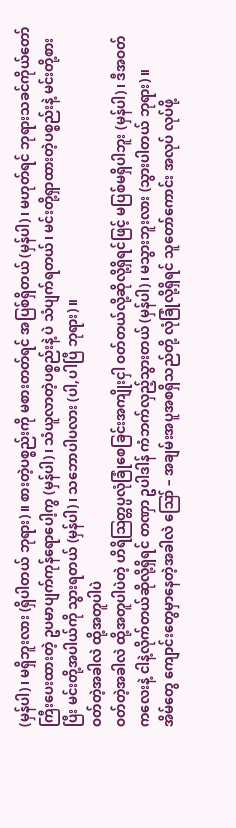(မှန်ပါ)၊ မရှိဘူးလား (ရှိပါတယ် ဘုရား)။ စားတဲ့ပစ္စည်းကို မစားတတ်ရင် အပြစ်ရှိတယ် (မှန်ပါ)၊ မဟုတ်ရင် ဘုရားသခင်ကိုယ်တော်ကြီးပေးထားတဲ့ ဥပမာပျက်ကုန်ရောပေါ့ကွ (မှန်ပါ)၊ သံယူလာတဲ့ပစ္စည်းနဲ့ ပဲ သံပျက်ရတယ်၊ မင်းတို့ရှာထားတဲ့ပစ္စည်းနဲ့ မင်းတို့စားပြီး မင်းတို့အပါယ်ကို သွားရတယ် (မှန်ပါ)၊ သဘောပါပလား (ပါ,ပါပြီ ဘုရား)။
ဝတ်တဲ့အခါလဲ ထို့အတူပါပဲ
ဝတ်တဲ့အခါလဲ ထို့အတူပါပဲတဲ့ ဟိရိဩတ္တပ္ပလုံခြုံစေခြင်းအကျိုးငှါ ဝတ်တယ်လို့ဆိုလို့ရှိရင်ဖြင့် မပြစ်မရှိပါဘူး (မှန်ပါ)၊ ဒီအဝတ်ကလေးနဲ့ ငါနဲ့လိုက်တယ်ဆိုလို့ရှိရင် တဏှာ ဥပါဒါန် ကံဘက်လှည့်သွားတယ် (မှန်ပါ)၊ မသွားဘူးလား (သွားပါတယ် ဘုရား)။
အိမ်တွေ ကျောင်းတွေမှာနေတဲ့အခါလဲ ဪ – အချမ်းအပူအစရှိသည်တို့ လုံခြုံလို့ရှိရင် သူတော်ကောင်း အလုပ် လုပ်ဖို့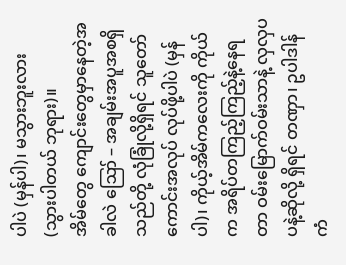ပါပဲ (မှန်ပါ)၊ မသွားဘူးလား (သွားပါတယ် ဘုရား)။
အိမ်တွေ ကျောင်းတွေမှာနေတဲ့အခါလဲ ဪ – အချမ်းအပူအစရှိသည်တို့ လုံခြုံလို့ရှိရင် သူတော်ကောင်းအလုပ် လုပ်ဖို့ပါပဲ (မှန်ပါ)၊ ကိုယ့်အိမ်ကလေးကို ကိုယ်က အရိပ်တကြည့်ကြည့်နဲ့နေရတာ ဝမ်းမြောက်ဝမ်းသာနဲ့ လှလှပပနဲ့ဆိုလို့ ရှိရင် တဏှာ၊ ဥပါဒါန် ကံ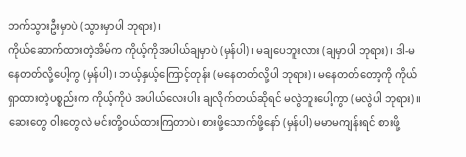ဘက်သွားဦးမှာပဲ (သွားမှာပါ ဘုရား)၊
ကိုယ်ဆောက်ထားတဲ့အိမ်က ကိုယ့်ကိုအပါယ်ချမှာပဲ (မှန်ပါ)၊ မချပေဘူးလား (ချမှာပါ ဘုရား)၊ ဒါ-မနေတတ်လို့ပေါ့ကွ (မှန်ပါ)၊ ဘယ့်နှယ့်ကြောင့်တုန်း (မနေတတ်လို့ပါ ဘုရား)၊ မနေတတ်တော့ကို ကိုယ်ရှာထားတဲ့ပစ္စည်းက ကိုယ့်ကိုပဲ အပါယ်လေးပါး ချလိုက်တယ်ဆိုရင် မလွဲဘူးပေါ့ကွာ (မလွဲပါ ဘုရား)။
ဆေးတွေ ဝါးတွေလဲ မင်းတို့ဝယ်ထားကြတာပဲ၊ စားဖို့သောက်ဖို့နော် (မှန်ပါ) မမာမကျန်းရင် စားဖို့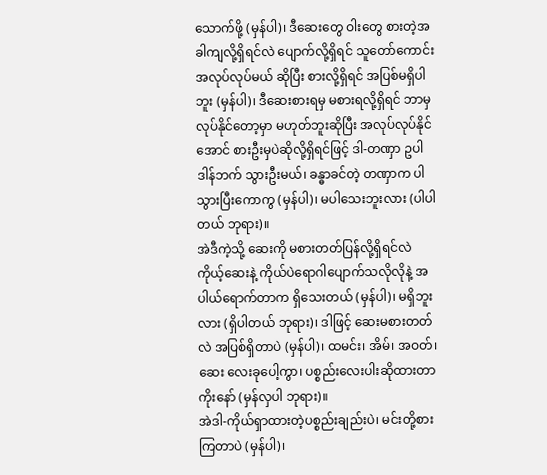သောက်ဖို့ (မှန်ပါ)၊ ဒီဆေးတွေ ဝါးတွေ စားတဲ့အခါကျလို့ရှိရင်လဲ ပျောက်လို့ရှိရင် သူတော်ကောင်းအလုပ်လုပ်မယ် ဆိုပြီး စားလို့ရှိရင် အပြစ်မရှိပါဘူး (မှန်ပါ)၊ ဒီဆေးစားရမှ မစားရလို့ရှိရင် ဘာမှလုပ်နိုင်တော့မှာ မဟုတ်ဘူးဆိုပြီး အလုပ်လုပ်နိုင်အောင် စားဦးမှပဲဆိုလို့ရှိရင်ဖြင့် ဒါ-တဏှာ ဥပါဒါန်ဘက် သွားဦးမယ်၊ ခန္ဓာခင်တဲ့ တဏှာက ပါသွားပြီးကောကွ (မှန်ပါ)၊ မပါသေးဘူးလား (ပါပါတယ် ဘုရား)။
အဲဒီကဲ့သို့ ဆေးကို မစားတတ်ပြန်လို့ရှိရင်လဲ ကိုယ့်ဆေးနဲ့ ကိုယ်ပဲရောဂါပျောက်သလိုလိုနဲ့ အပါယ်ရောက်တာက ရှိသေးတယ် (မှန်ပါ)၊ မရှိဘူးလား (ရှိပါတယ် ဘုရား)၊ ဒါဖြင့် ဆေးမစားတတ်လဲ အပြစ်ရှိတာပဲ (မှန်ပါ)၊ ထမင်း၊ အိမ်၊ အဝတ်၊ ဆေး လေးခုပေါ့ကွာ၊ ပစ္စည်းလေးပါးဆိုထားတာကိုးနော် (မှန်လှပါ ဘုရား)။
အဲဒါ-ကိုယ်ရှာထားတဲ့ပစ္စည်းချည်းပဲ၊ မင်းတို့စားကြတာပဲ (မှန်ပါ)၊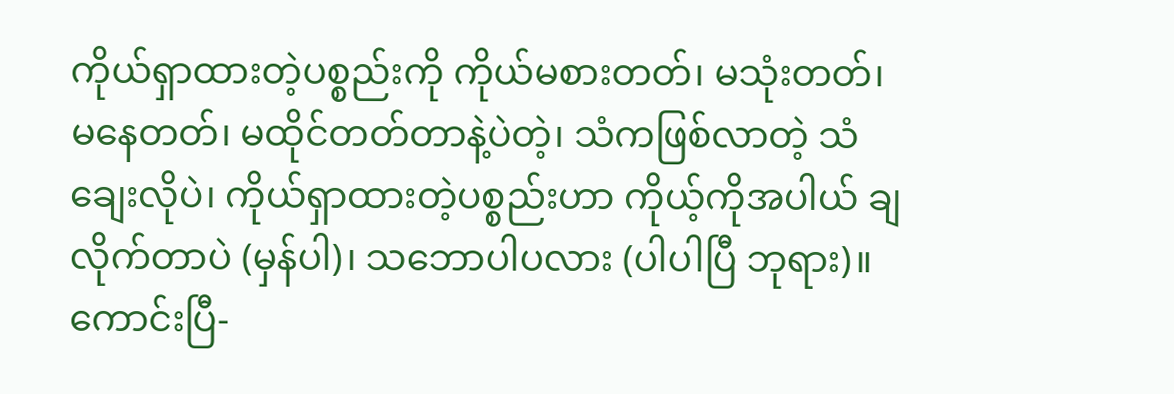ကိုယ်ရှာထားတဲ့ပစ္စည်းကို ကိုယ်မစားတတ်၊ မသုံးတတ်၊ မနေတတ်၊ မထိုင်တတ်တာနဲ့ပဲတဲ့၊ သံကဖြစ်လာတဲ့ သံချေးလိုပဲ၊ ကိုယ်ရှာထားတဲ့ပစ္စည်းဟာ ကိုယ့်ကိုအပါယ် ချလိုက်တာပဲ (မှန်ပါ)၊ သဘောပါပလား (ပါပါပြီ ဘုရား)။
ကောင်းပြီ-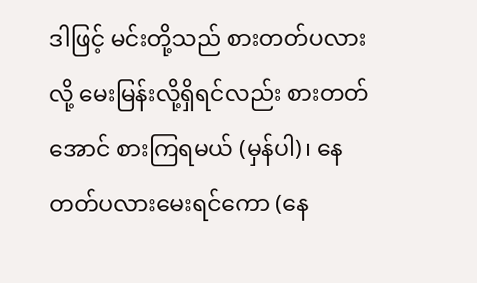ဒါဖြင့် မင်းတို့သည် စားတတ်ပလားလို့ မေးမြန်းလို့ရှိရင်လည်း စားတတ်အောင် စားကြရမယ် (မှန်ပါ)၊ နေတတ်ပလားမေးရင်ကော (နေ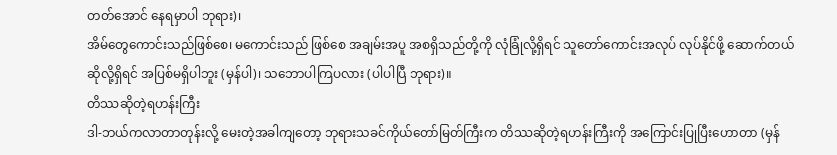တတ်အောင် နေရမှာပါ ဘုရား)၊
အိမ်တွေကောင်းသည်ဖြစ်စေ၊ မကောင်းသည် ဖြစ်စေ အချမ်းအပူ အစရှိသည်တို့ကို လုံခြုံလို့ရှိရင် သူတော်ကောင်းအလုပ် လုပ်နိုင်ဖို့ ဆောက်တယ်ဆိုလို့ရှိရင် အပြစ်မရှိပါဘူး (မှန်ပါ)၊ သဘောပါကြပလား (ပါပါပြီ ဘုရား)။
တိဿဆိုတဲ့ရဟန်းကြီး
ဒါ-ဘယ်ကလာတာတုန်းလို့ မေးတဲ့အခါကျတော့ ဘုရားသခင်ကိုယ်တော်မြတ်ကြီးက တိဿဆိုတဲ့ရဟန်းကြီးကို အကြောင်းပြုပြီးဟောတာ (မှန်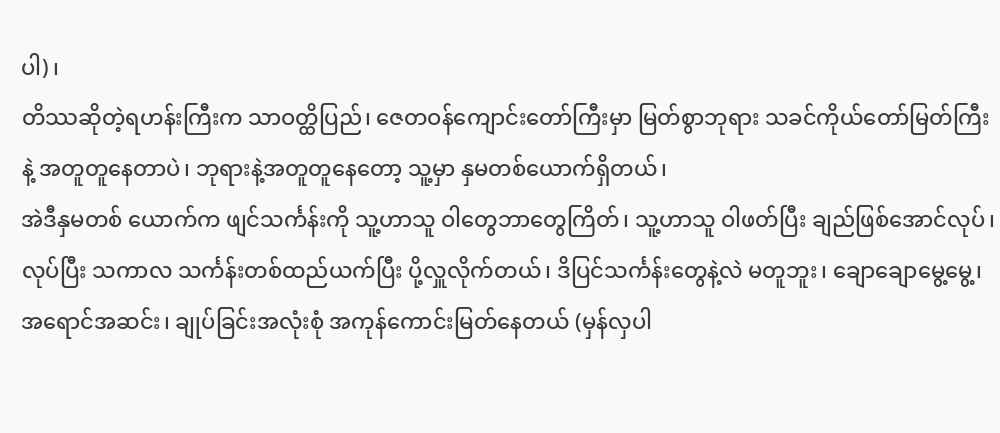ပါ)၊
တိဿဆိုတဲ့ရဟန်းကြီးက သာဝတ္ထိပြည်၊ ဇေတဝန်ကျောင်းတော်ကြီးမှာ မြတ်စွာဘုရား သခင်ကိုယ်တော်မြတ်ကြီးနဲ့ အတူတူနေတာပဲ၊ ဘုရားနဲ့အတူတူနေတော့ သူ့မှာ နှမတစ်ယောက်ရှိတယ်၊
အဲဒီနှမတစ် ယောက်က ဖျင်သင်္ကန်းကို သူ့ဟာသူ ဝါတွေဘာတွေကြိတ်၊ သူ့ဟာသူ ဝါဖတ်ပြီး ချည်ဖြစ်အောင်လုပ်၊ လုပ်ပြီး သကာလ သင်္ကန်းတစ်ထည်ယက်ပြီး ပို့လှူလိုက်တယ်၊ ဒိပြင်သင်္ကန်းတွေနဲ့လဲ မတူဘူး၊ ချောချောမွေ့မွေ့၊ အရောင်အဆင်း၊ ချုပ်ခြင်းအလုံးစုံ အကုန်ကောင်းမြတ်နေတယ် (မှန်လှပါ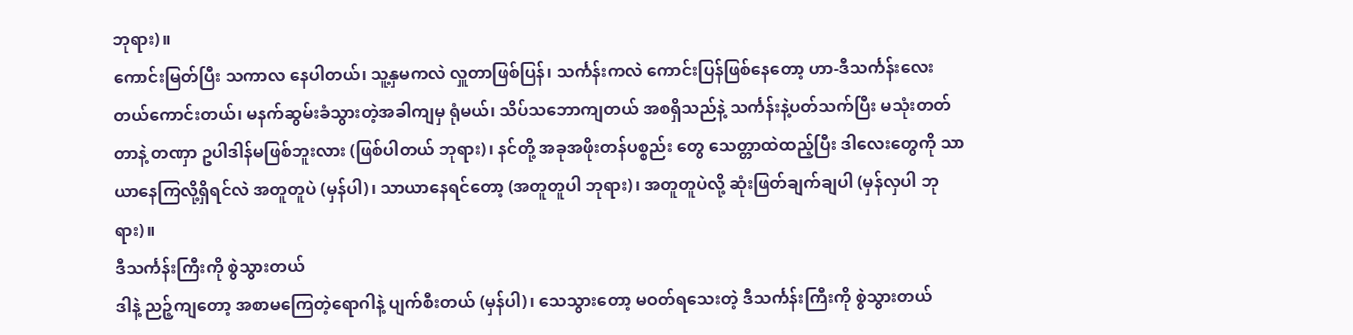ဘုရား)။
ကောင်းမြတ်ပြီး သကာလ နေပါတယ်၊ သူ့နှမကလဲ လှူတာဖြစ်ပြန်၊ သင်္ကန်းကလဲ ကောင်းပြန်ဖြစ်နေတော့ ဟာ-ဒီသင်္ကန်းလေး တယ်ကောင်းတယ်၊ မနက်ဆွမ်းခံသွားတဲ့အခါကျမှ ရုံမယ်၊ သိပ်သဘောကျတယ် အစရှိသည်နဲ့ သင်္ကန်းနဲ့ပတ်သက်ပြီး မသုံးတတ်တာနဲ့ တဏှာ ဥပါဒါန်မဖြစ်ဘူးလား (ဖြစ်ပါတယ် ဘုရား)၊ နင်တို့ အခုအဖိုးတန်ပစ္စည်း တွေ သေတ္တာထဲထည့်ပြီး ဒါလေးတွေကို သာယာနေကြလို့ရှိရင်လဲ အတူတူပဲ (မှန်ပါ)၊ သာယာနေရင်တော့ (အတူတူပါ ဘုရား)၊ အတူတူပဲလို့ ဆုံးဖြတ်ချက်ချပါ (မှန်လှပါ ဘုရား)။
ဒီသင်္ကန်းကြီးကို စွဲသွားတယ်
ဒါနဲ့ ညဉ့်ကျတော့ အစာမကြေတဲ့ရောဂါနဲ့ ပျက်စီးတယ် (မှန်ပါ)၊ သေသွားတော့ မဝတ်ရသေးတဲ့ ဒီသင်္ကန်းကြီးကို စွဲသွားတယ်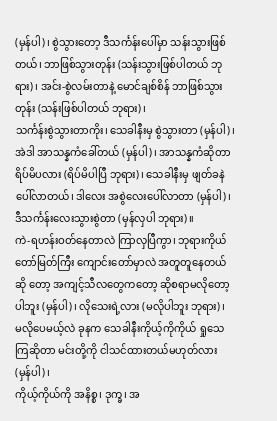(မှန်ပါ)၊ စွဲသွားတော့ ဒီသင်္ကန်းပေါ်မှာ သန်းသွားဖြစ်တယ်၊ ဘာဖြစ်သွားတုန်း (သန်းသွားဖြစ်ပါတယ် ဘုရား)၊ အင်း-စွဲလမ်းတာနဲ့ မောင်ချစ်စိန် ဘာဖြစ်သွားတုန်း (သန်းဖြစ်ပါတယ် ဘုရား)၊
သင်္ကန်းစွဲသွားတာကိုး၊ သေခါနီးမှ စွဲသွားတာ (မှန်ပါ)၊ အဲဒါ အာသန္နကံခေါ်တယ် (မှန်ပါ)၊ အာသန္နကံဆိုတာ ရိပ်မိပလား (ရိပ်မိပါပြီ ဘုရား)၊ သေခါနီးမှ ဖျတ်ခနဲပေါ်လာတယ်၊ ဒါလေး အစွဲလေးပေါ်လာတာ (မှန်ပါ)၊ ဒီသင်္ကန်းလေးသွားစွဲတာ (မှန်လှပါ ဘုရား)။
ကဲ-ရဟန်းဝတ်နေတာလဲ ကြာလှပြီကွာ၊ ဘုရားကိုယ်တော်မြတ်ကြီး ကျောင်းတော်မှာလဲ အတူတူနေတယ်ဆို တော့ အကျင့်သီလတွေကတော့ ဆိုစရာမလိုတော့ပါဘူး (မှန်ပါ)၊ လိုသေးရဲ့လား (မလိုပါဘူး ဘုရား)၊
မလိုပေမယ့်လဲ ခုနက သေခါနီးကိုယ့်ကိုကိုယ် ရှုသေကြဆိုတာ မင်းတို့ကို ငါသင်ထားတယ်မဟုတ်လား (မှန်ပါ)၊
ကိုယ့်ကိုယ်ကို အနိစ္စ၊ ဒုက္ခ၊ အ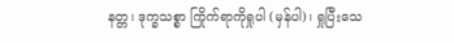နတ္တ၊ ဒုက္ခသစ္စာ ကြိုက်ရာကိုရှုပါ (မှန်ပါ)၊ ရှုပြီးသေ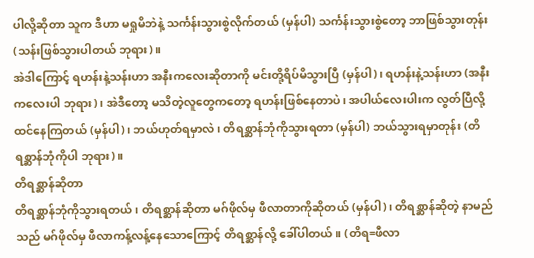ပါလို့ဆိုတာ သူက ဒီဟာ မရှုမိဘဲနဲ့ သင်္ကန်းသွားစွဲလိုက်တယ် (မှန်ပါ) သင်္ကန်းသွားစွဲတော့ ဘာဖြစ်သွားတုန်း (သန်းဖြစ်သွားပါတယ် ဘုရား)။
အဲဒါကြောင့် ရဟန်းနဲ့သန်းဟာ အနီးကလေးဆိုတာကို မင်းတို့ရိပ်မိသွားပြီ (မှန်ပါ)၊ ရဟန်းနဲ့သန်းဟာ (အနီး ကလေးပါ ဘုရား)၊ အဲဒီတော့ မသိတဲ့လူတွေကတော့ ရဟန်းဖြစ်နေတာပဲ၊ အပါယ်လေးပါးက လွတ်ပြီလို့ ထင်နေကြတယ် (မှန်ပါ)၊ ဘယ်ဟုတ်ရမှာလဲ၊ တိရစ္ဆာန်ဘုံကိုသွားရတာ (မှန်ပါ) ဘယ်သွားရမှာတုန်း (တိရစ္ဆာန်ဘုံကိုပါ ဘုရား)။
တိရစ္ဆာန်ဆိုတာ
တိရစ္ဆာန်ဘုံကိုသွားရတယ်၊ တိရစ္ဆာန်ဆိုတာ မဂ်ဖိုလ်မှ ဖီလာတာကိုဆိုတယ် (မှန်ပါ)၊ တိရစ္ဆာန်ဆိုတဲ့ နာမည် သည် မဂ်ဖိုလ်မှ ဖီလာကန့်လန့်နေသောကြောင့် တိရစ္ဆာန်လို့ ခေါ်ပါတယ်။ (တိရ=ဖီလာ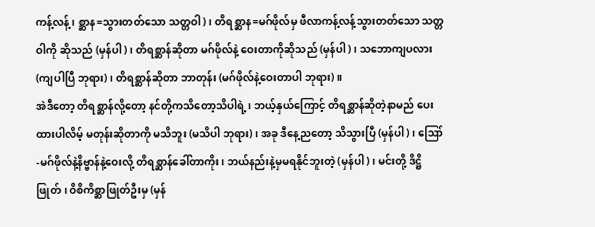ကန့်လန့်၊ စ္ဆာန=သွားတတ်သော သတ္တဝါ)၊ တိရစ္ဆာန=မဂ်ဖိုလ်မှ ဖီလာကန့်လန့်သွားတတ်သော သတ္တဝါကို ဆိုသည် (မှန်ပါ)၊ တိရစ္ဆာန်ဆိုတာ မဂ်ဖိုလ်နဲ့ ဝေးတာကိုဆိုသည် (မှန်ပါ)၊ သဘောကျပလား (ကျပါပြီ ဘုရား)၊ တိရစ္ဆာန်ဆိုတာ ဘာတုန်း (မဂ်ဖိုလ်နဲ့ဝေးတာပါ ဘုရား)။
အဲဒီတော့ တိရစ္ဆာန်လို့တော့ နင်တို့ကသိတော့သိပါရဲ့၊ ဘယ့်နှယ်ကြောင့် တိရစ္ဆာန်ဆိုတဲ့နာမည် ပေးထားပါလိမ့် မတုန်းဆိုတာကို မသိဘူး (မသိပါ ဘုရား)၊ အခု ဒီနေ့ညတော့ သိသွားပြီ (မှန်ပါ)၊ ဪ -မဂ်ဖိုလ်နဲ့နိဗ္ဗာန်နဲ့ဝေးလို့ တိရစ္ဆာန်ခေါ်တာကိုး၊ ဘယ်နည်းနဲ့မှမရနိုင်ဘူးတဲ့ (မှန်ပါ)၊ မင်းတို့ ဒိဋ္ဌိဖြုတ်၊ ဝိစိကိစ္ဆာဖြုတ်ဦးမှ (မှန်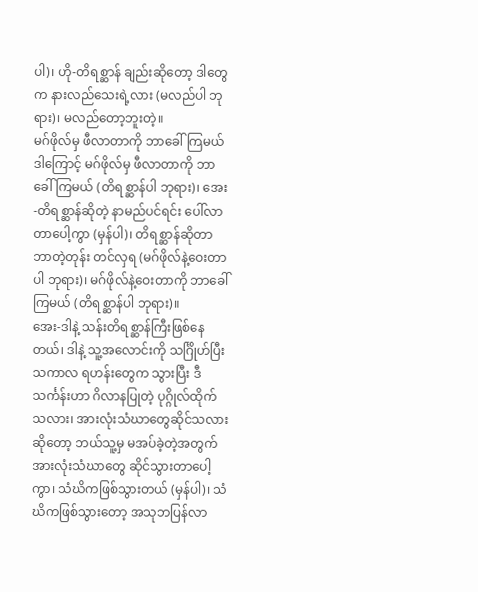ပါ)၊ ဟို-တိရစ္ဆာန် ချည်းဆိုတော့ ဒါတွေက နားလည်သေးရဲ့လား (မလည်ပါ ဘုရား)၊ မလည်တော့ဘူးတဲ့။
မဂ်ဖိုလ်မှ ဖီလာတာကို ဘာခေါ်ကြမယ်
ဒါကြောင့် မဂ်ဖိုလ်မှ ဖီလာတာကို ဘာခေါ်ကြမယ် (တိရစ္ဆာန်ပါ ဘုရား)၊ အေး-တိရစ္ဆာန်ဆိုတဲ့ နာမည်ပင်ရင်း ပေါ်လာတာပေါ့ကွာ (မှန်ပါ)၊ တိရစ္ဆာန်ဆိုတာ ဘာတဲ့တုန်း တင်လှရ (မဂ်ဖိုလ်နဲ့ဝေးတာပါ ဘုရား)၊ မဂ်ဖိုလ်နဲ့ဝေးတာကို ဘာခေါ်ကြမယ် (တိရစ္ဆာန်ပါ ဘုရား)။
အေး-ဒါနဲ့ သန်းတိရစ္ဆာန်ကြီးဖြစ်နေတယ်၊ ဒါနဲ့ သူ့အလောင်းကို သင်္ဂြိုဟ်ပြီး သကာလ ရဟန်းတွေက သွားပြီး ဒီသင်္ကန်းဟာ ဂိလာနပြုတဲ့ ပုဂ္ဂိုလ်ထိုက်သလား၊ အားလုံးသံဃာတွေဆိုင်သလားဆိုတော့ ဘယ်သူ့မှ မအပ်ခဲ့တဲ့အတွက် အားလုံးသံဃာတွေ ဆိုင်သွားတာပေါ့ကွာ၊ သံဃိကဖြစ်သွားတယ် (မှန်ပါ)၊ သံဃိကဖြစ်သွားတော့ အသုဘပြန်လာ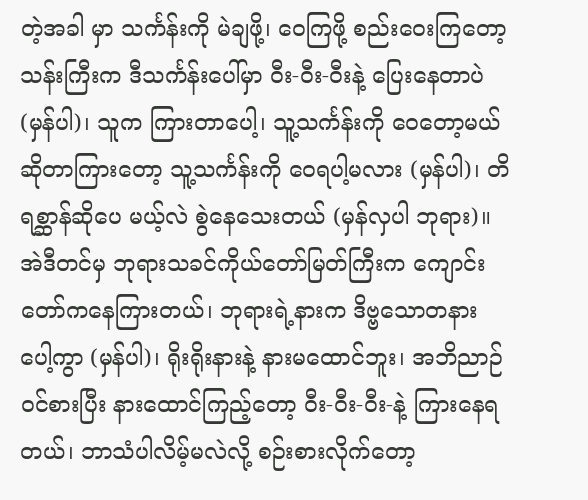တဲ့အခါ မှာ သင်္ကန်းကို မဲချဖို့၊ ဝေကြဖို့ စည်းဝေးကြတော့ သန်းကြီးက ဒီသင်္ကန်းပေါ်မှာ ဝီး-ဝီး-ဝီးနဲ့ ပြေးနေတာပဲ (မှန်ပါ)၊ သူက ကြားတာပေါ့၊ သူ့သင်္ကန်းကို ဝေတော့မယ်ဆိုတာကြားတော့ သူ့သင်္ကန်းကို ဝေရပါ့မလား (မှန်ပါ)၊ တိရစ္ဆာန်ဆိုပေ မယ့်လဲ စွဲနေသေးတယ် (မှန်လှပါ ဘုရား)။
အဲဒီတင်မှ ဘုရားသခင်ကိုယ်တော်မြတ်ကြီးက ကျောင်းတော်ကနေကြားတယ်၊ ဘုရားရဲ့နားက ဒိဗ္ဗသောတနား ပေါ့ကွာ (မှန်ပါ)၊ ရိုးရိုးနားနဲ့ နားမထောင်ဘူး၊ အဘိညာဉ်ဝင်စားပြီး နားထောင်ကြည့်တော့ ဝီး-ဝီး-ဝီး-နဲ့ ကြားနေရတယ်၊ ဘာသံပါလိမ့်မလဲလို့ စဉ်းစားလိုက်တော့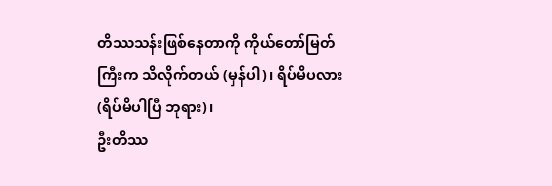တိဿသန်းဖြစ်နေတာကို ကိုယ်တော်မြတ်ကြီးက သိလိုက်တယ် (မှန်ပါ)၊ ရိပ်မိပလား (ရိပ်မိပါပြီ ဘုရား)၊
ဦးတိဿ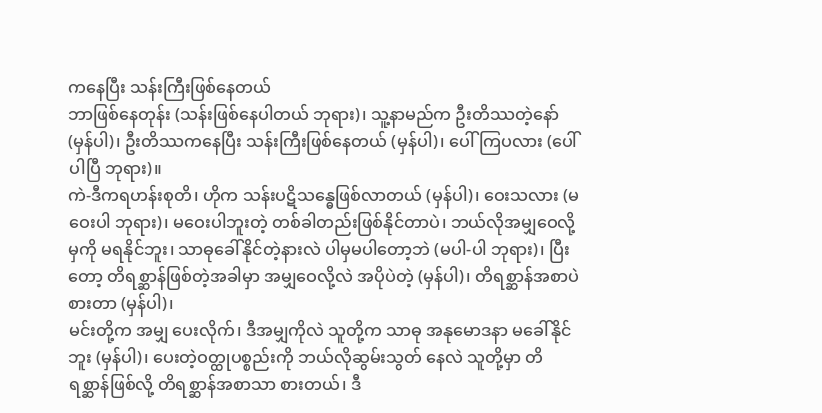ကနေပြီး သန်းကြီးဖြစ်နေတယ်
ဘာဖြစ်နေတုန်း (သန်းဖြစ်နေပါတယ် ဘုရား)၊ သူ့နာမည်က ဦးတိဿတဲ့နော် (မှန်ပါ)၊ ဦးတိဿကနေပြီး သန်းကြီးဖြစ်နေတယ် (မှန်ပါ)၊ ပေါ်ကြပလား (ပေါ်ပါပြီ ဘုရား)။
ကဲ-ဒီကရဟန်းစုတိ၊ ဟိုက သန်းပဋိသန္ဓေဖြစ်လာတယ် (မှန်ပါ)၊ ဝေးသလား (မဝေးပါ ဘုရား)၊ မဝေးပါဘူးတဲ့ တစ်ခါတည်းဖြစ်နိုင်တာပဲ၊ ဘယ်လိုအမျှဝေလို့မှကို မရနိုင်ဘူး၊ သာဓုခေါ်နိုင်တဲ့နားလဲ ပါမှမပါတော့ဘဲ (မပါ-ပါ ဘုရား)၊ ပြီးတော့ တိရစ္ဆာန်ဖြစ်တဲ့အခါမှာ အမျှဝေလို့လဲ အပိုပဲတဲ့ (မှန်ပါ)၊ တိရစ္ဆာန်အစာပဲစားတာ (မှန်ပါ)၊
မင်းတို့က အမျှ ပေးလိုက်၊ ဒီအမျှကိုလဲ သူတို့က သာဓု အနုမောဒနာ မခေါ်နိုင်ဘူး (မှန်ပါ)၊ ပေးတဲ့ဝတ္ထုပစ္စည်းကို ဘယ်လိုဆွမ်းသွတ် နေလဲ သူတို့မှာ တိရစ္ဆာန်ဖြစ်လို့ တိရစ္ဆာန်အစာသာ စားတယ်၊ ဒီ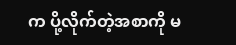က ပို့လိုက်တဲ့အစာကို မ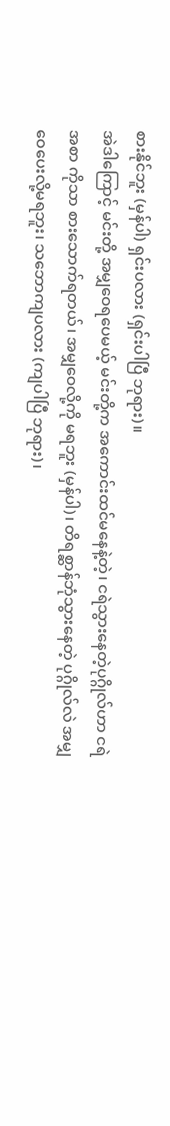စားနိုင်ဘူး (မှန်ပါ) ရှင်းပလား (ရှင်းပါပြီ ဘုရား)။
အဲဒါကြောင့် မင်းတို့ အမျှဝေရပေမယ့် မင်းတို့က အကောင်းထင်မနေနဲ့တဲ့၊ ငရဲသွားနေတဲ့ပုဂ္ဂိုလ်ဟာ ငရဲအစာ ကိုသာ စားသောက်ရတယ်၊ အမျှဝေလို့ကို မရဘူး (မှန်ပါ)၊ တိရစ္ဆာန်ဘုံသွားနေတဲ့ ပုဂ္ဂိုလ်လဲ အမျှဝေပေးလို့မရဘူး၊ သဘောကျပလား (ကျပါပြီ ဘုရား)၊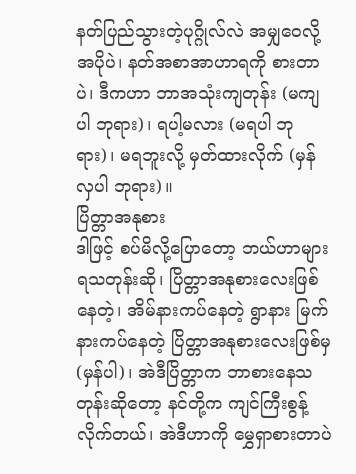နတ်ပြည်သွားတဲ့ပုဂ္ဂိုလ်လဲ အမျှဝေလို့ အပိုပဲ၊ နတ်အစာအာဟာရကို စားတာပဲ၊ ဒီကဟာ ဘာအသုံးကျတုန်း (မကျပါ ဘုရား)၊ ရပါ့မလား (မရပါ ဘုရား)၊ မရဘူးလို့ မှတ်ထားလိုက် (မှန်လှပါ ဘုရား)။
ပြိတ္တာအနုစား
ဒါဖြင့် စပ်မိလို့ပြောတော့ ဘယ်ဟာများ ရသတုန်းဆို၊ ပြိတ္တာအနုစားလေးဖြစ်နေတဲ့၊ အိမ်နားကပ်နေတဲ့ ရွာနား မြက်နားကပ်နေတဲ့ ပြိတ္တာအနုစားလေးဖြစ်မှ (မှန်ပါ)၊ အဲဒီပြိတ္တာက ဘာစားနေသတုန်းဆိုတော့ နင်တို့က ကျင်ကြီးစွန့်လိုက်တယ်၊ အဲဒီဟာကို မွှေရှာစားတာပဲ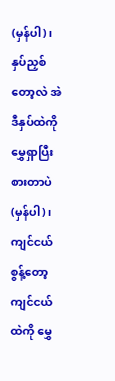(မှန်ပါ)၊ နှပ်ညှစ်တော့လဲ အဲဒီနှပ်ထဲကို မွှေရှာပြီးစားတာပဲ (မှန်ပါ)၊ ကျင်ငယ်စွန့်တော့ ကျင်ငယ်ထဲကို မွှေ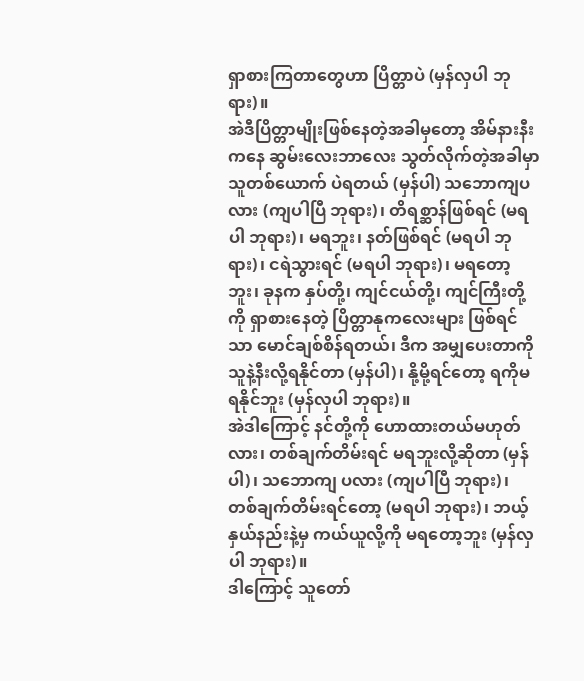ရှာစားကြတာတွေဟာ ပြိတ္တာပဲ (မှန်လှပါ ဘုရား)။
အဲဒီပြိတ္တာမျိုးဖြစ်နေတဲ့အခါမှတော့ အိမ်နားနီးကနေ ဆွမ်းလေးဘာလေး သွတ်လိုက်တဲ့အခါမှာ သူတစ်ယောက် ပဲရတယ် (မှန်ပါ) သဘောကျပလား (ကျပါပြီ ဘုရား)၊ တိရစ္ဆာန်ဖြစ်ရင် (မရပါ ဘုရား)၊ မရဘူး၊ နတ်ဖြစ်ရင် (မရပါ ဘုရား)၊ ငရဲသွားရင် (မရပါ ဘုရား)၊ မရတော့ဘူး၊ ခုနက နှပ်တို့၊ ကျင်ငယ်တို့၊ ကျင်ကြီးတို့ကို ရှာစားနေတဲ့ ပြိတ္တာနုကလေးများ ဖြစ်ရင်သာ မောင်ချစ်စိန်ရတယ်၊ ဒီက အမျှပေးတာကို သူနဲ့နီးလို့ရနိုင်တာ (မှန်ပါ)၊ နို့မို့ရင်တော့ ရကိုမရနိုင်ဘူး (မှန်လှပါ ဘုရား)။
အဲဒါကြောင့် နင်တို့ကို ဟောထားတယ်မဟုတ်လား၊ တစ်ချက်တိမ်းရင် မရဘူးလို့ဆိုတာ (မှန်ပါ)၊ သဘောကျ ပလား (ကျပါပြီ ဘုရား)၊ တစ်ချက်တိမ်းရင်တော့ (မရပါ ဘုရား)၊ ဘယ့်နှယ်နည်းနဲ့မှ ကယ်ယူလို့ကို မရတော့ဘူး (မှန်လှပါ ဘုရား)။
ဒါကြောင့် သူတော်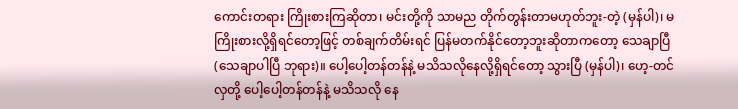ကောင်းတရား ကြိုးစားကြဆိုတာ၊ မင်းတို့ကို သာမည တိုက်တွန်းတာမဟုတ်ဘူး-တဲ့ (မှန်ပါ)၊ မကြိုးစားလို့ရှိရင်တော့ဖြင့် တစ်ချက်တိမ်းရင် ပြန်မတက်နိုင်တော့ဘူးဆိုတာကတော့ သေချာပြီ (သေချာပါပြီ ဘုရား)။ ပေါ့ပေါ့တန်တန်နဲ့ မသိသလိုနေလို့ရှိရင်တော့ သွားပြီ (မှန်ပါ)၊ ဟေ့-တင်လှတို့ ပေါ့ပေါ့တန်တန်နဲ့ မသိသလို နေ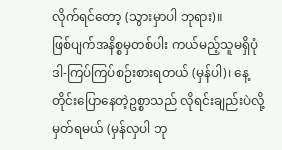လိုက်ရင်တော့ (သွားမှာပါ ဘုရား)။
ဖြစ်ပျက်အနိစ္စမှတစ်ပါး ကယ်မည့်သူမရှိပုံ
ဒါ-ကြပ်ကြပ်စဉ်းစားရတယ် (မှန်ပါ)၊ နေ့တိုင်းပြောနေတဲ့ဥစ္စာသည် လိုရင်းချည်းပဲလို့ မှတ်ရမယ် (မှန်လှပါ ဘု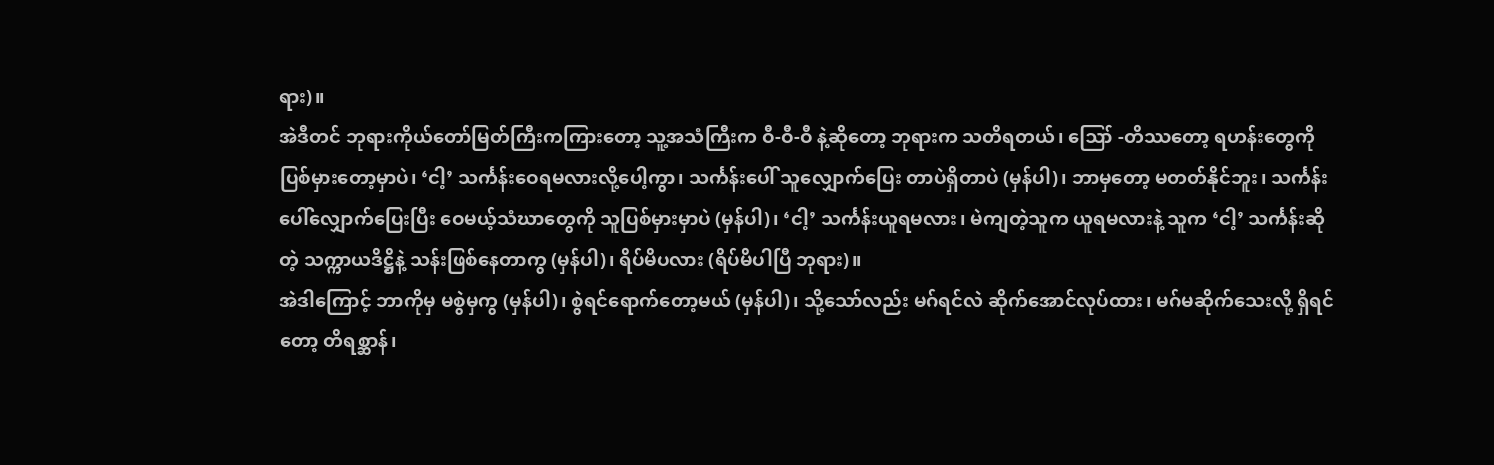ရား)။
အဲဒီတင် ဘုရားကိုယ်တော်မြတ်ကြီးကကြားတော့ သူ့အသံကြီးက ဝီ-ဝီ-ဝီ နဲ့ဆိုတော့ ဘုရားက သတိရတယ်၊ ဪ -တိဿတော့ ရဟန်းတွေကို ပြစ်မှားတော့မှာပဲ၊ ‘ငါ့’ သင်္ကန်းဝေရမလားလို့ပေါ့ကွာ၊ သင်္ကန်းပေါ် သူလျှောက်ပြေး တာပဲရှိတာပဲ (မှန်ပါ)၊ ဘာမှတော့ မတတ်နိုင်ဘူး၊ သင်္ကန်းပေါ်လျှောက်ပြေးပြီး ဝေမယ့်သံဃာတွေကို သူပြစ်မှားမှာပဲ (မှန်ပါ)၊ ‘ငါ့’ သင်္ကန်းယူရမလား၊ မဲကျတဲ့သူက ယူရမလားနဲ့ သူက ‘ငါ့’ သင်္ကန်းဆိုတဲ့ သက္ကာယဒိဋ္ဌိနဲ့ သန်းဖြစ်နေတာကွ (မှန်ပါ)၊ ရိပ်မိပလား (ရိပ်မိပါပြီ ဘုရား)။
အဲဒါကြောင့် ဘာကိုမှ မစွဲမှကွ (မှန်ပါ)၊ စွဲရင်ရောက်တော့မယ် (မှန်ပါ)၊ သို့သော်လည်း မဂ်ရင်လဲ ဆိုက်အောင်လုပ်ထား၊ မဂ်မဆိုက်သေးလို့ ရှိရင်တော့ တိရစ္ဆာန်၊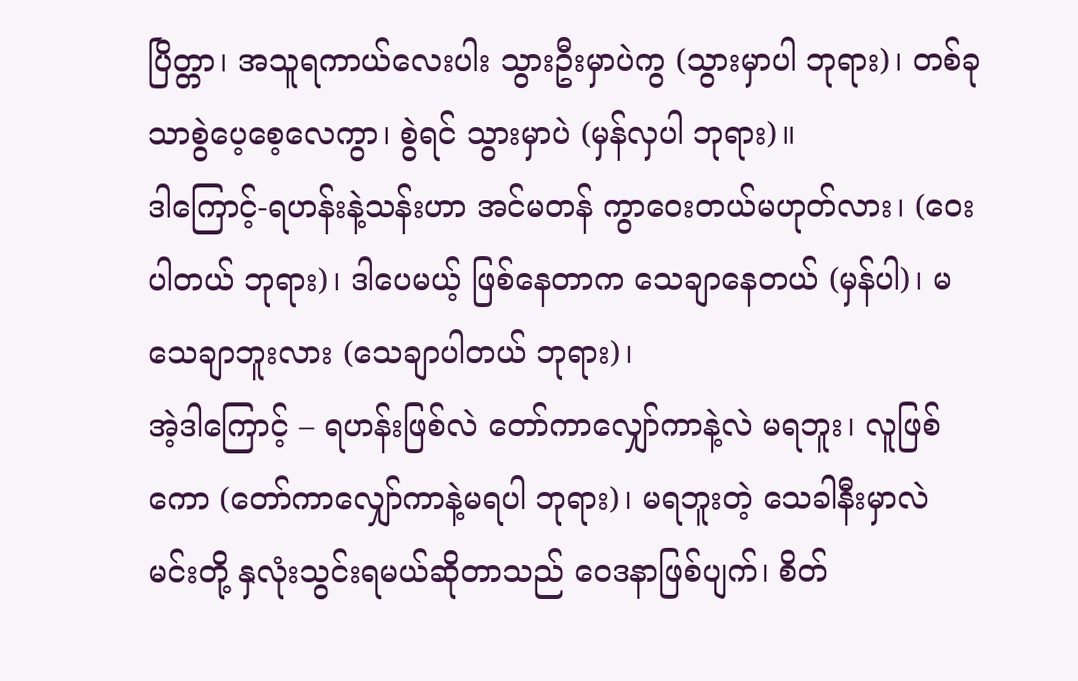ပြိတ္တာ၊ အသူရကာယ်လေးပါး သွားဦးမှာပဲကွ (သွားမှာပါ ဘုရား)၊ တစ်ခုသာစွဲပေ့စေ့လေကွာ၊ စွဲရင် သွားမှာပဲ (မှန်လှပါ ဘုရား)။
ဒါကြောင့်-ရဟန်းနဲ့သန်းဟာ အင်မတန် ကွာဝေးတယ်မဟုတ်လား၊ (ဝေးပါတယ် ဘုရား)၊ ဒါပေမယ့် ဖြစ်နေတာက သေချာနေတယ် (မှန်ပါ)၊ မသေချာဘူးလား (သေချာပါတယ် ဘုရား)၊
အဲ့ဒါကြောင့် – ရဟန်းဖြစ်လဲ တော်ကာလျှော်ကာနဲ့လဲ မရဘူး၊ လူဖြစ်ကော (တော်ကာလျှော်ကာနဲ့မရပါ ဘုရား)၊ မရဘူးတဲ့ သေခါနီးမှာလဲ မင်းတို့ နှလုံးသွင်းရမယ်ဆိုတာသည် ဝေဒနာဖြစ်ပျက်၊ စိတ်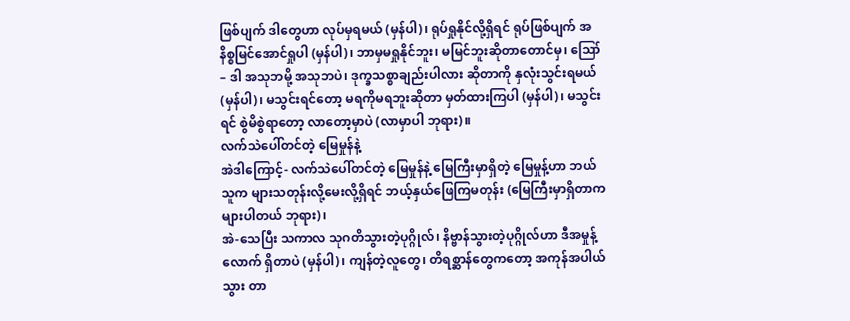ဖြစ်ပျက် ဒါတွေဟာ လုပ်မှရမယ် (မှန်ပါ)၊ ရုပ်ရှုနိုင်လို့ရှိရင် ရုပ်ဖြစ်ပျက် အနိစ္စမြင်အောင်ရှုပါ (မှန်ပါ)၊ ဘာမှမရှုနိုင်ဘူး၊ မမြင်ဘူးဆိုတာတောင်မှ၊ ဪ – ဒါ အသုဘမို့ အသုဘပဲ၊ ဒုက္ခသစ္စာချည်းပါလား ဆိုတာကို နှလုံးသွင်းရမယ် (မှန်ပါ)၊ မသွင်းရင်တော့ မရကိုမရဘူးဆိုတာ မှတ်ထားကြပါ (မှန်ပါ)၊ မသွင်းရင် စွဲမိစွဲရာတော့ လာတော့မှာပဲ (လာမှာပါ ဘုရား)။
လက်သဲပေါ်တင်တဲ့ မြေမှုန်နဲ့
အဲဒါကြောင့်- လက်သဲပေါ်တင်တဲ့ မြေမှုန်နဲ့ မြေကြီးမှာရှိတဲ့ မြေမှုန့်ဟာ ဘယ်သူက များသတုန်းလို့မေးလို့ရှိရင် ဘယ့်နှယ်ဖြေကြမတုန်း (မြေကြီးမှာရှိတာက များပါတယ် ဘုရား)၊
အဲ-သေပြီး သကာလ သုဂတိသွားတဲ့ပုဂ္ဂိုလ်၊ နိဗ္ဗာန်သွားတဲ့ပုဂ္ဂိုလ်ဟာ ဒီအမှုန့်လောက် ရှိတာပဲ (မှန်ပါ)၊ ကျန်တဲ့လူတွေ၊ တိရစ္ဆာန်တွေကတော့ အကုန်အပါယ်သွား တာ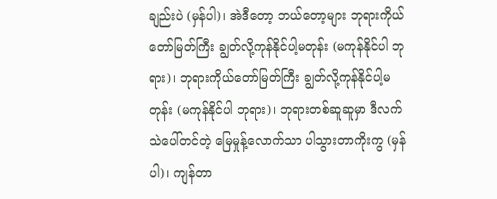ချည်းပဲ (မှန်ပါ)၊ အဲဒီတော့ ဘယ်တော့များ ဘုရားကိုယ်တော်မြတ်ကြီး ချွတ်လို့ကုန်နိုင်ပါ့မတုန်း (မကုန်နိုင်ပါ ဘုရား)၊ ဘုရားကိုယ်တော်မြတ်ကြီး ချွတ်လို့ကုန်နိုင်ပါ့မတုန်း (မကုန်နိုင်ပါ ဘုရား)၊ ဘုရားတစ်ဆူဆူမှာ ဒီလက်သဲပေါ်တင်တဲ့ မြေမှုန့်လောက်သာ ပါသွားတာကိုးကွ (မှန်ပါ)၊ ကျန်တာ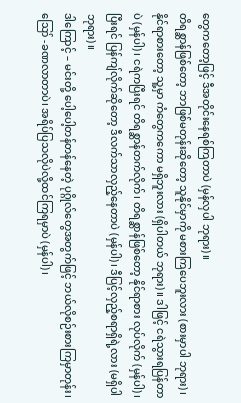တွေကတော့ဖြင့် ဒီအတိုင်းနေရစ်ကြတာပဲ (မှန်လှပါ ဘုရား)။
တိရစ္ဆာန်ဖြစ်တော့ ဘာဖြစ်မတုန်းဆိုတော့ သူနိုင်မှာကို မစားကြပေဘူးလား (စားမှာပါ ဘုရား)၊ နိုင်ရာစားတော့ သူ့မှာ ကံတွေကကော မရှိဘူးလား (ရှိပါတယ် ဘုရား)။ ဒါဖြင့် ငရဲသွားရပြန်တာပဲ (မှန်ပါ)၊ ငရဲကပြီးရင် တိရစ္ဆာန်တက်လိုက်၊ တိရစ္ဆာန်ဖြစ်တော့ နိုင်ရာစား လုပ်လိုက် (မှန်ပါ)၊ ပြီးရင် ပြန်ကျ်လိုက်ဆိုတော့ ဒီလက်သာလှည့်နေတာပဲ (မှန်ပါ)၊ ဒီပြင့်လှည့်စရာရှိရဲ့လား (မရှိပါ ဘုရား)။
ဒါကြောင့် – မင်းတို့ ပေါ့ပေါ့တန်တန်နေတဲ့ ပုဂ္ဂိုလ်တွေအတွက်ဖြင့် ဘယ်လိုစဉ်းစားကြမှာတုန်း၊ ဪ -ခဏလာတာပဲ၊ အရိပ်ပြသလိုပဲလို့ထင်ကြရမှာပဲ (မှန်ပါ)၊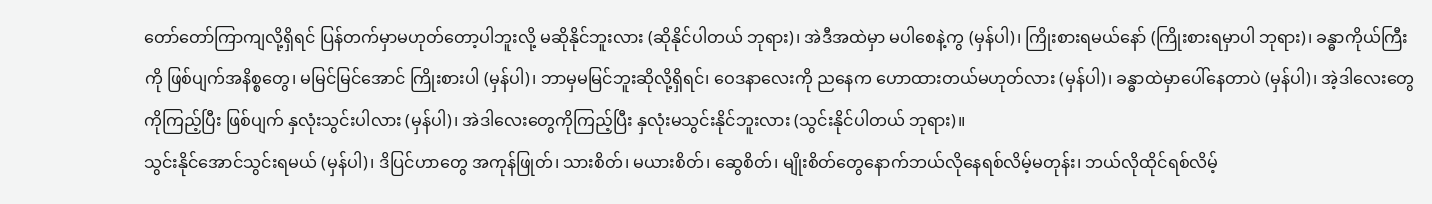တော်တော်ကြာကျလို့ရှိရင် ပြန်တက်မှာမဟုတ်တော့ပါဘူးလို့ မဆိုနိုင်ဘူးလား (ဆိုနိုင်ပါတယ် ဘုရား)၊ အဲဒီအထဲမှာ မပါစေနဲ့ကွ (မှန်ပါ)၊ ကြိုးစားရမယ်နော် (ကြိုးစားရမှာပါ ဘုရား)၊ ခန္ဓာကိုယ်ကြီးကို ဖြစ်ပျက်အနိစ္စတွေ၊ မမြင်မြင်အောင် ကြိုးစားပါ (မှန်ပါ)၊ ဘာမှမမြင်ဘူးဆိုလို့ရှိရင်၊ ဝေဒနာလေးကို ညနေက ဟောထားတယ်မဟုတ်လား (မှန်ပါ)၊ ခန္ဓာထဲမှာပေါ်နေတာပဲ (မှန်ပါ)၊ အဲ့ဒါလေးတွေကိုကြည့်ပြီး ဖြစ်ပျက် နှလုံးသွင်းပါလား (မှန်ပါ)၊ အဲဒါလေးတွေကိုကြည့်ပြီး နှလုံးမသွင်းနိုင်ဘူးလား (သွင်းနိုင်ပါတယ် ဘုရား)။
သွင်းနိုင်အောင်သွင်းရမယ် (မှန်ပါ)၊ ဒိပြင်ဟာတွေ အကုန်ဖြုတ်၊ သားစိတ်၊ မယားစိတ်၊ ဆွေစိတ်၊ မျိုးစိတ်တွေနောက်ဘယ်လိုနေရစ်လိမ့်မတုန်း၊ ဘယ်လိုထိုင်ရစ်လိမ့်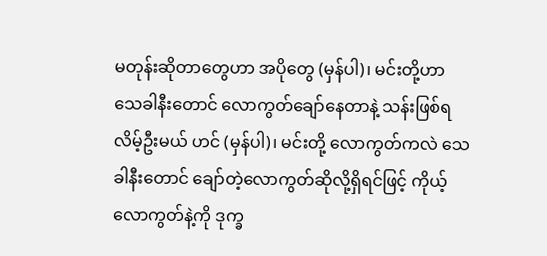မတုန်းဆိုတာတွေဟာ အပိုတွေ (မှန်ပါ)၊ မင်းတို့ဟာ သေခါနီးတောင် လောကွတ်ချော်နေတာနဲ့ သန်းဖြစ်ရလိမ့်ဦးမယ် ဟင် (မှန်ပါ)၊ မင်းတို့ လောကွတ်ကလဲ သေခါနီးတောင် ချော်တဲ့လောကွတ်ဆိုလို့ရှိရင်ဖြင့် ကိုယ့်လောကွတ်နဲ့ကို ဒုက္ခ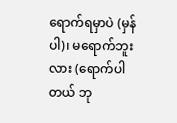ရောက်ရမှာပဲ (မှန်ပါ)၊ မရောက်ဘူးလား (ရောက်ပါတယ် ဘု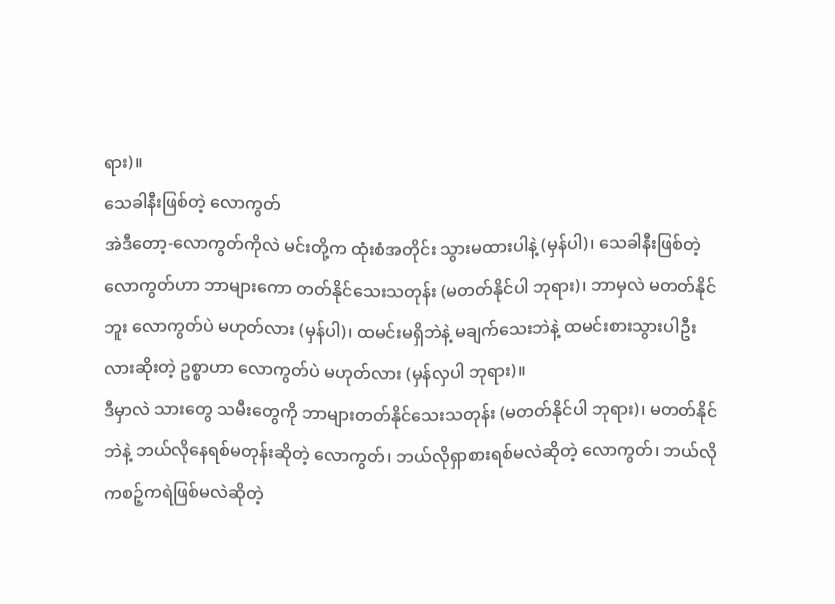ရား)။
သေခါနီးဖြစ်တဲ့ လောကွတ်
အဲဒီတော့-လောကွတ်ကိုလဲ မင်းတို့က ထုံးစံအတိုင်း သွားမထားပါနဲ့ (မှန်ပါ)၊ သေခါနီးဖြစ်တဲ့ လောကွတ်ဟာ ဘာများကော တတ်နိုင်သေးသတုန်း (မတတ်နိုင်ပါ ဘုရား)၊ ဘာမှလဲ မတတ်နိုင်ဘူး လောကွတ်ပဲ မဟုတ်လား (မှန်ပါ)၊ ထမင်းမရှိဘဲနဲ့ မချက်သေးဘဲနဲ့ ထမင်းစားသွားပါဦးလားဆိုးတဲ့ ဥစ္စာဟာ လောကွတ်ပဲ မဟုတ်လား (မှန်လှပါ ဘုရား)။
ဒီမှာလဲ သားတွေ သမီးတွေကို ဘာများတတ်နိုင်သေးသတုန်း (မတတ်နိုင်ပါ ဘုရား)၊ မတတ်နိုင်ဘဲနဲ့ ဘယ်လိုနေရစ်မတုန်းဆိုတဲ့ လောကွတ်၊ ဘယ်လိုရှာစားရစ်မလဲဆိုတဲ့ လောကွတ်၊ ဘယ်လိုကစဉ့်ကရဲဖြစ်မလဲဆိုတဲ့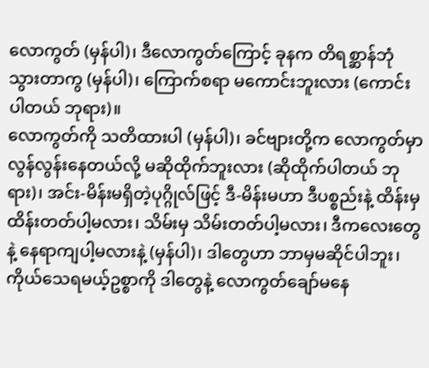လောကွတ် (မှန်ပါ)၊ ဒီလောကွတ်ကြောင့် ခုနက တိရစ္ဆာန်ဘုံသွားတာကွ (မှန်ပါ)၊ ကြောက်စရာ မကောင်းဘူးလား (ကောင်းပါတယ် ဘုရား)။
လောကွတ်ကို သတိထားပါ (မှန်ပါ)၊ ခင်ဗျားတို့က လောကွတ်မှာ လွန်လွန်းနေတယ်လို့ မဆိုထိုက်ဘူးလား (ဆိုထိုက်ပါတယ် ဘုရား)၊ အင်း-မိန်းမရှိတဲ့ပုဂ္ဂိုလ်ဖြင့် ဒီ-မိန်းမဟာ ဒီပစ္စည်းနဲ့ ထိန်းမှထိန်းတတ်ပါ့မလား၊ သိမ်းမှ သိမ်းတတ်ပါ့မလား၊ ဒီကလေးတွေနဲ့ နေရာကျပါ့မလားနဲ့ (မှန်ပါ)၊ ဒါတွေဟာ ဘာမှမဆိုင်ပါဘူး၊ ကိုယ်သေရမယ့်ဥစ္စာကို ဒါတွေနဲ့ လောကွတ်ချော်မနေ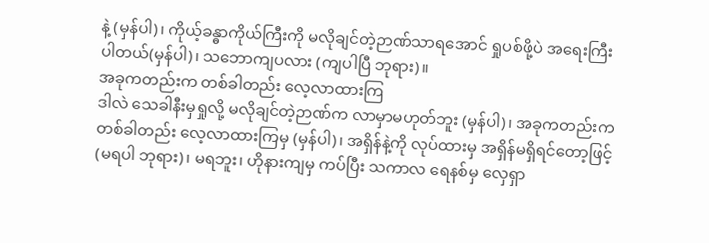နဲ့ (မှန်ပါ)၊ ကိုယ့်ခန္ဓာကိုယ်ကြီးကို မလိုချင်တဲ့ဉာဏ်သာရအောင် ရှုပစ်ဖို့ပဲ အရေးကြီးပါတယ်(မှန်ပါ)၊ သဘောကျပလား (ကျပါပြီ ဘုရား)။
အခုကတည်းက တစ်ခါတည်း လေ့လာထားကြ
ဒါလဲ သေခါနီးမှရှုလို့ မလိုချင်တဲ့ဉာဏ်က လာမှာမဟုတ်ဘူး (မှန်ပါ)၊ အခုကတည်းက တစ်ခါတည်း လေ့လာထားကြမှ (မှန်ပါ)၊ အရှိန်နဲ့ကို လုပ်ထားမှ အရှိန်မရှိရင်တော့ဖြင့် (မရပါ ဘုရား)၊ မရဘူး၊ ဟိုနားကျမှ ကပ်ပြီး သကာလ ရေနစ်မှ လှေရှာ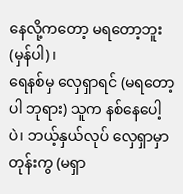နေလို့ကတော့ မရတော့ဘူး (မှန်ပါ)၊
ရေနစ်မှ လှေရှာရင် (မရတော့ပါ ဘုရား) သူက နစ်နေပေါ့ပဲ၊ ဘယ့်နှယ်လုပ် လှေရှာမှာတုန်းကွ (မရှာ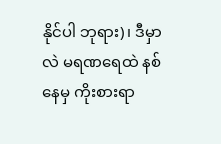နိုင်ပါ ဘုရား)၊ ဒီမှာလဲ မရဏရေထဲ နစ်နေမှ ကိုးစားရာ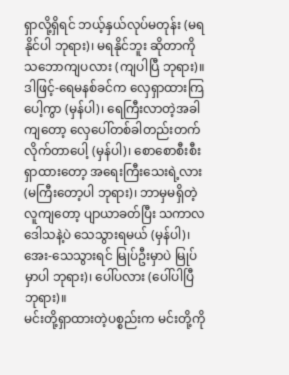ရှာလို့ရှိရင် ဘယ့်နှယ်လုပ်မတုန်း (မရနိုင်ပါ ဘုရား)၊ မရနိုင်ဘူး ဆိုတာကို သဘောကျပလား (ကျပါပြီ ဘုရား)။
ဒါဖြင့်-ရေမနစ်ခင်က လှေရှာထားကြပေါ့ကွာ (မှန်ပါ)၊ ရေကြီးလာတဲ့အခါကျတော့ လှေပေါ်တစ်ခါတည်းတက် လိုက်တာပေါ့ (မှန်ပါ)၊ စောစောစီးစီးရှာထားတော့ အရေးကြီးသေးရဲ့လား (မကြီးတော့ပါ ဘုရား)၊ ဘာမှမရှိတဲ့လူကျတော့ ပျာယာခတ်ပြီး သကာလ ဒေါသနဲ့ပဲ သေသွားရမယ် (မှန်ပါ)၊ အေး-သေသွားရင် မြုပ်ဦးမှာပဲ မြုပ်မှာပါ ဘုရား)၊ ပေါ်ပလား (ပေါ်ပါပြီ ဘုရား)။
မင်းတို့ရှာထားတဲ့ပစ္စည်းက မင်းတို့ကို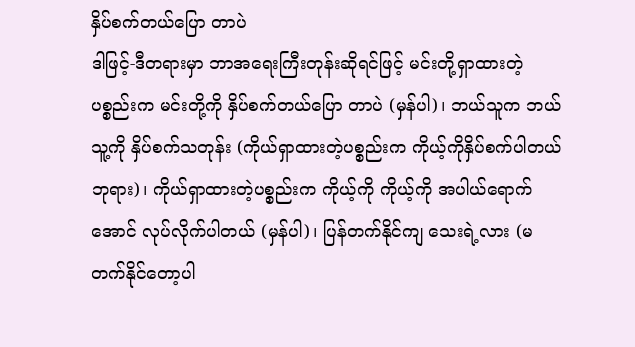နှိပ်စက်တယ်ပြော တာပဲ
ဒါဖြင့်-ဒီတရားမှာ ဘာအရေးကြီးတုန်းဆိုရင်ဖြင့် မင်းတို့ရှာထားတဲ့ပစ္စည်းက မင်းတို့ကို နှိပ်စက်တယ်ပြော တာပဲ (မှန်ပါ)၊ ဘယ်သူက ဘယ်သူ့ကို နှိပ်စက်သတုန်း (ကိုယ်ရှာထားတဲ့ပစ္စည်းက ကိုယ့်ကိုနှိပ်စက်ပါတယ် ဘုရား)၊ ကိုယ်ရှာထားတဲ့ပစ္စည်းက ကိုယ့်ကို ကိုယ့်ကို အပါယ်ရောက်အောင် လုပ်လိုက်ပါတယ် (မှန်ပါ)၊ ပြန်တက်နိုင်ကျ သေးရဲ့လား (မတက်နိုင်တော့ပါ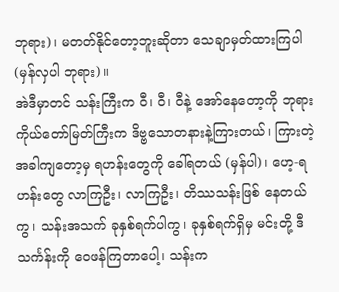ဘုရား)၊ မတတ်နိုင်တော့ဘူးဆိုတာ သေချာမှတ်ထားကြပါ (မှန်လှပါ ဘုရား)။
အဲဒီမှာတင် သန်းကြီးက ဝီ၊ ဝီ၊ ဝီနဲ့ အော်နေတော့ကို ဘုရားကိုယ်တော်မြတ်ကြီးက ဒိဗ္ဗသောတနားနဲ့ကြားတယ်၊ ကြားတဲ့အခါကျတော့မှ ရဟန်းတွေကို ခေါ်ရတယ် (မှန်ပါ)၊ ဟေ့-ရဟန်းတွေ လာကြဦး၊ လာကြဦး၊ တိဿသန်းဖြစ် နေတယ်ကွ၊ သန်းအသက် ခုနှစ်ရက်ပါကွ၊ ခုနှစ်ရက်ရှိမှ မင်းတို့ ဒီသင်္ကန်းကို ဝေဖန်ကြတာပေါ့၊ သန်းက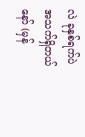လဲ ခုနှစ်ရက်ပဲ အသက်ရှိတယ်နော် (မှန်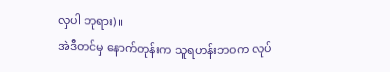လှပါ ဘုရား)။
အဲဒီတင်မှ နောက်တုန်းက သူရဟန်းဘဝက လုပ်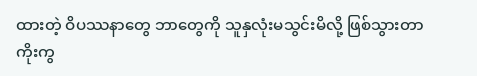ထားတဲ့ ဝိပဿနာတွေ ဘာတွေကို သူနှလုံးမသွင်းမိလို့ ဖြစ်သွားတာကိုးကွ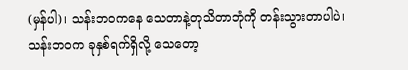(မှန်ပါ)၊ သန်းဘဝကနေ သေတာနဲ့တုသိတာဘုံကို တန်းသွားတာပါပဲ၊ သန်းဘဝက ခုနှစ်ရက်ရှိလို့ သေတော့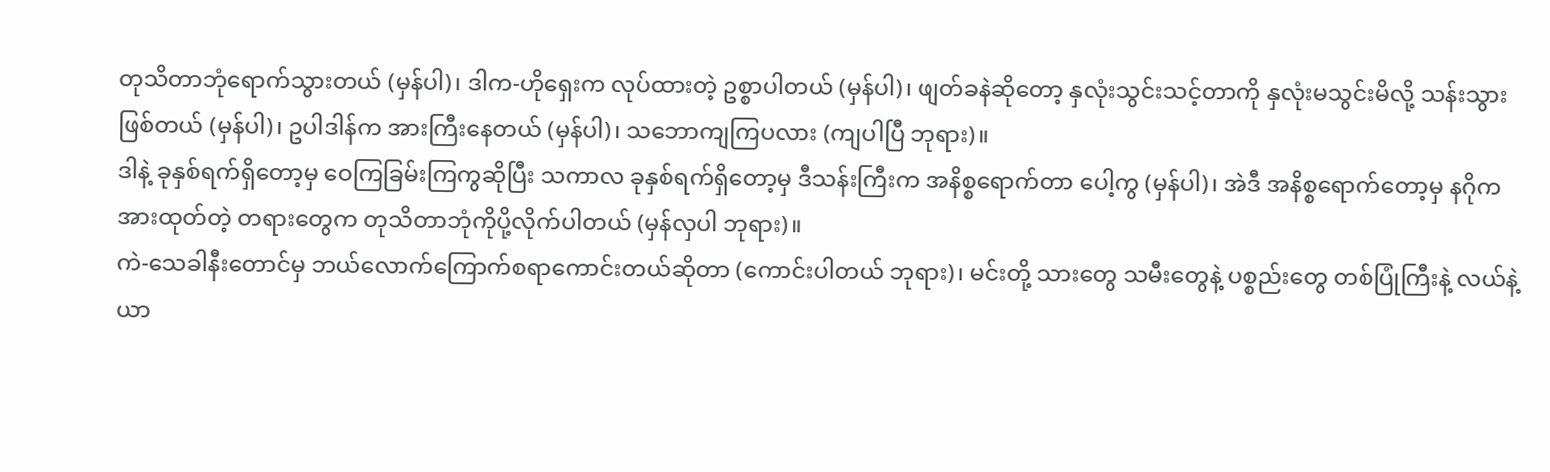တုသိတာဘုံရောက်သွားတယ် (မှန်ပါ)၊ ဒါက-ဟိုရှေးက လုပ်ထားတဲ့ ဥစ္စာပါတယ် (မှန်ပါ)၊ ဖျတ်ခနဲဆိုတော့ နှလုံးသွင်းသင့်တာကို နှလုံးမသွင်းမိလို့ သန်းသွားဖြစ်တယ် (မှန်ပါ)၊ ဥပါဒါန်က အားကြီးနေတယ် (မှန်ပါ)၊ သဘောကျကြပလား (ကျပါပြီ ဘုရား)။
ဒါနဲ့ ခုနှစ်ရက်ရှိတော့မှ ဝေကြခြမ်းကြကွဆိုပြီး သကာလ ခုနှစ်ရက်ရှိတော့မှ ဒီသန်းကြီးက အနိစ္စရောက်တာ ပေါ့ကွ (မှန်ပါ)၊ အဲဒီ အနိစ္စရောက်တော့မှ နဂိုက အားထုတ်တဲ့ တရားတွေက တုသိတာဘုံကိုပို့လိုက်ပါတယ် (မှန်လှပါ ဘုရား)။
ကဲ-သေခါနီးတောင်မှ ဘယ်လောက်ကြောက်စရာကောင်းတယ်ဆိုတာ (ကောင်းပါတယ် ဘုရား)၊ မင်းတို့ သားတွေ သမီးတွေနဲ့ ပစ္စည်းတွေ တစ်ပြုံကြီးနဲ့ လယ်နဲ့ယာ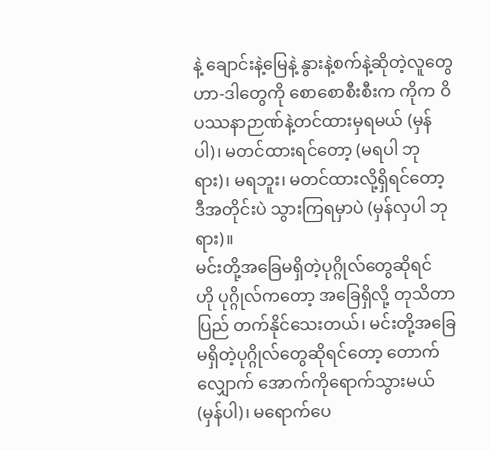နဲ့ ချောင်းနဲ့မြေနဲ့ နွားနဲ့စက်နဲ့ဆိုတဲ့လူတွေဟာ-ဒါတွေကို စောစောစီးစီးက ကိုက ဝိပဿနာဉာဏ်နဲ့တင်ထားမှရမယ် (မှန်ပါ)၊ မတင်ထားရင်တော့ (မရပါ ဘုရား)၊ မရဘူး၊ မတင်ထားလို့ရှိရင်တော့ ဒီအတိုင်းပဲ သွားကြရမှာပဲ (မှန်လှပါ ဘုရား)။
မင်းတို့အခြေမရှိတဲ့ပုဂ္ဂိုလ်တွေဆိုရင်
ဟို ပုဂ္ဂိုလ်ကတော့ အခြေရှိလို့ တုသိတာပြည် တက်နိုင်သေးတယ်၊ မင်းတို့အခြေမရှိတဲ့ပုဂ္ဂိုလ်တွေဆိုရင်တော့ တောက်လျှောက် အောက်ကိုရောက်သွားမယ် (မှန်ပါ)၊ မရောက်ပေ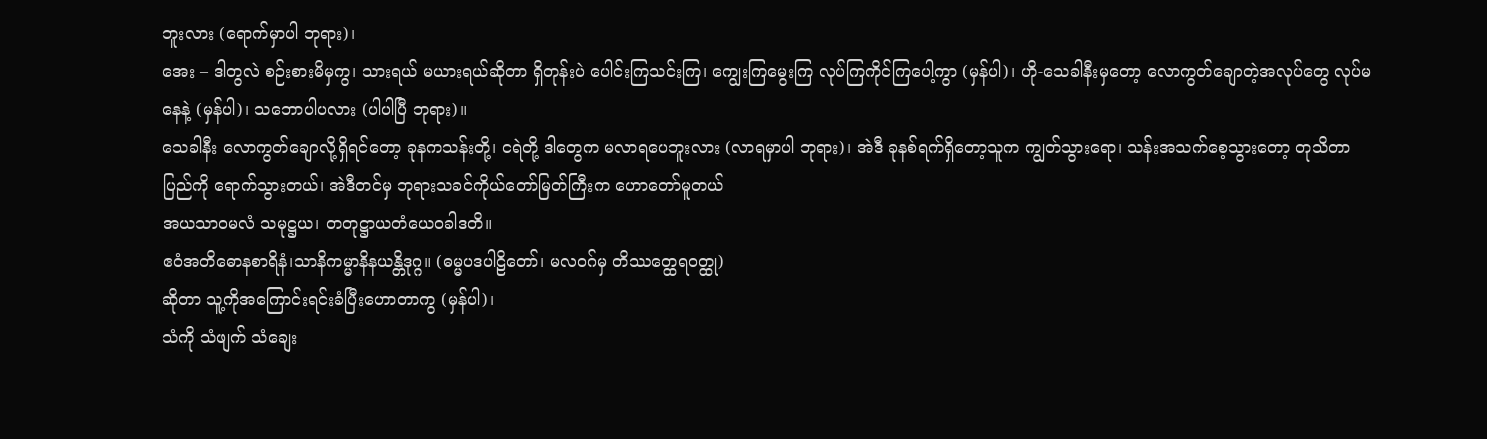ဘူးလား (ရောက်မှာပါ ဘုရား)၊
အေး – ဒါတွလဲ စဉ်းစားမိမှကွ၊ သားရယ် မယားရယ်ဆိုတာ ရှိတုန်းပဲ ပေါင်းကြသင်းကြ၊ ကျွေးကြမွေးကြ လုပ်ကြကိုင်ကြပေါ့ကွာ (မှန်ပါ)၊ ဟို-သေခါနီးမှတော့ လောကွတ်ချောတဲ့အလုပ်တွေ လုပ်မနေနဲ့ (မှန်ပါ)၊ သဘောပါပလား (ပါပါပြီ ဘုရား)။
သေခါနီး လောကွတ်ချောလို့ရှိရင်တော့ ခုနကသန်းတို့၊ ငရဲတို့ ဒါတွေက မလာရပေဘူးလား (လာရမှာပါ ဘုရား)၊ အဲဒီ ခုနစ်ရက်ရှိတော့သူက ကျွတ်သွားရော၊ သန်းအသက်စေ့သွားတော့ တုသိတာပြည်ကို ရောက်သွားတယ်၊ အဲဒီတင်မှ ဘုရားသခင်ကိုယ်တော်မြတ်ကြီးက ဟောတော်မူတယ်
အယသာဝမလံ သမုဋ္ဌယ၊ တတုဋ္ဌာယတံယေဝခါဒတိ။
ဧဝံအတိဓောနစာရိနံ၊သာနိကမ္မာနိနယန္တိဒုဂ္ဂ။ (ဓမ္မပဒပါဠိတော်၊ မလဝဂ်မှ တိဿတ္ထေရဝတ္ထု)
ဆိုတာ သူ့ကိုအကြောင်းရင်းခံပြီးဟောတာကွ (မှန်ပါ)၊
သံကို သံဖျက် သံချေး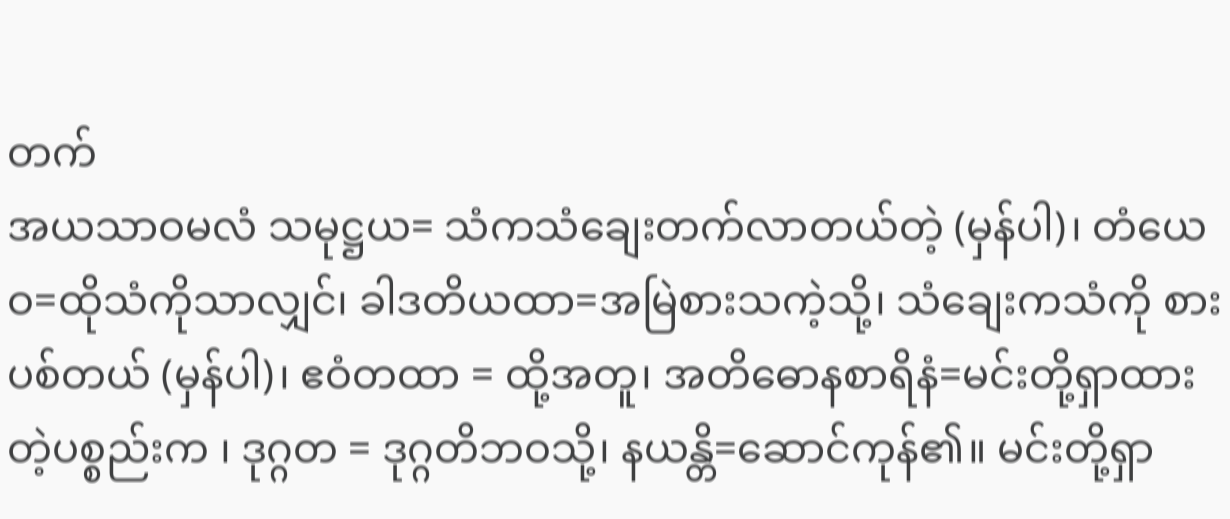တက်
အယသာဝမလံ သမုဋ္ဌယ= သံကသံချေးတက်လာတယ်တဲ့ (မှန်ပါ)၊ တံယေဝ=ထိုသံကိုသာလျှင်၊ ခါဒတိယထာ=အမြဲစားသကဲ့သို့၊ သံချေးကသံကို စားပစ်တယ် (မှန်ပါ)၊ ဧဝံတထာ = ထို့အတူ၊ အတိဓောနစာရိနံ=မင်းတို့ရှာထားတဲ့ပစ္စည်းက ၊ ဒုဂ္ဂတ = ဒုဂ္ဂတိဘဝသို့၊ နယန္တိ=ဆောင်ကုန်၏။ မင်းတို့ရှာ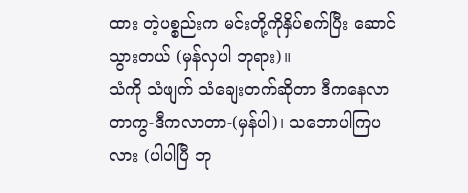ထား တဲ့ပစ္စည်းက မင်းတို့ကိုနှိပ်စက်ပြီး ဆောင်သွားတယ် (မှန်လှပါ ဘုရား)။
သံကို သံဖျက် သံချေးတက်ဆိုတာ ဒီကနေလာတာကွ-ဒီကလာတာ-(မှန်ပါ)၊ သဘောပါကြပလား (ပါပါပြီ ဘု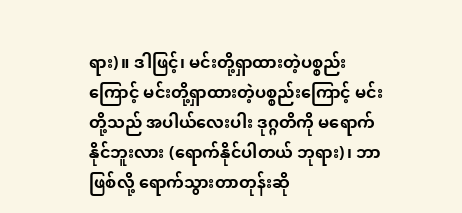ရား)။ ဒါဖြင့်၊ မင်းတို့ရှာထားတဲ့ပစ္စည်းကြောင့် မင်းတို့ရှာထားတဲ့ပစ္စည်းကြောင့် မင်းတို့သည် အပါယ်လေးပါး ဒုဂ္ဂတိကို မရောက်နိုင်ဘူးလား (ရောက်နိုင်ပါတယ် ဘုရား)၊ ဘာဖြစ်လို့ ရောက်သွားတာတုန်းဆို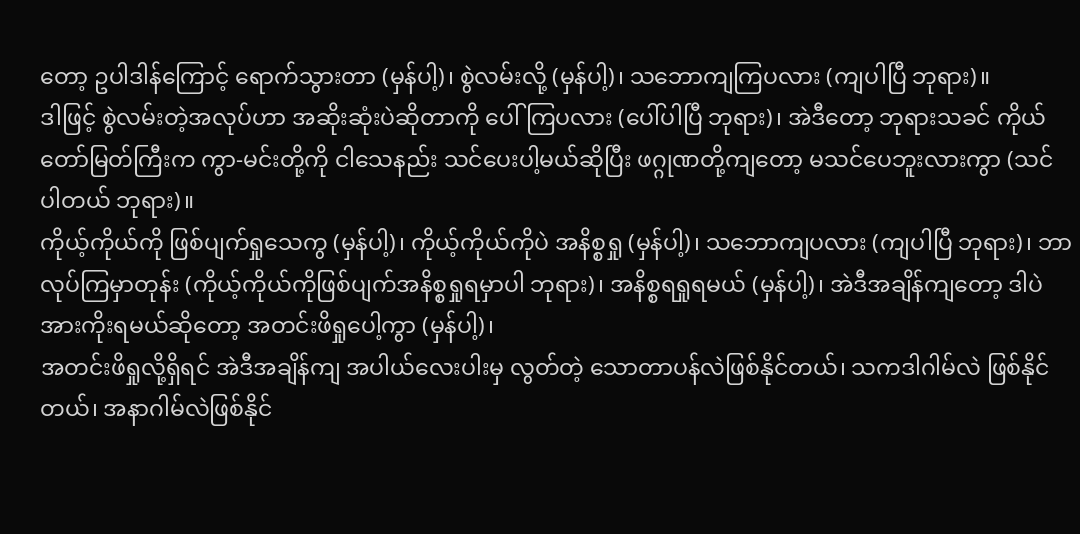တော့ ဥပါဒါန်ကြောင့် ရောက်သွားတာ (မှန်ပါ့)၊ စွဲလမ်းလို့ (မှန်ပါ့)၊ သဘောကျကြပလား (ကျပါပြီ ဘုရား)။
ဒါဖြင့် စွဲလမ်းတဲ့အလုပ်ဟာ အဆိုးဆုံးပဲဆိုတာကို ပေါ်ကြပလား (ပေါ်ပါပြီ ဘုရား)၊ အဲဒီတော့ ဘုရားသခင် ကိုယ်တော်မြတ်ကြီးက ကွာ-မင်းတို့ကို ငါသေနည်း သင်ပေးပါ့မယ်ဆိုပြီး ဖဂ္ဂုဏတို့ကျတော့ မသင်ပေဘူးလားကွာ (သင်ပါတယ် ဘုရား)။
ကိုယ့်ကိုယ်ကို ဖြစ်ပျက်ရှုသေကွ (မှန်ပါ့)၊ ကိုယ့်ကိုယ်ကိုပဲ အနိစ္စရှု (မှန်ပါ့)၊ သဘောကျပလား (ကျပါပြီ ဘုရား)၊ ဘာလုပ်ကြမှာတုန်း (ကိုယ့်ကိုယ်ကိုဖြစ်ပျက်အနိစ္စရှုရမှာပါ ဘုရား)၊ အနိစ္စရရှုရမယ် (မှန်ပါ့)၊ အဲဒီအချိန်ကျတော့ ဒါပဲအားကိုးရမယ်ဆိုတော့ အတင်းဖိရှုပေါ့ကွာ (မှန်ပါ့)၊
အတင်းဖိရှုလို့ရှိရင် အဲဒီအချိန်ကျ အပါယ်လေးပါးမှ လွတ်တဲ့ သောတာပန်လဲဖြစ်နိုင်တယ်၊ သကဒါဂါမ်လဲ ဖြစ်နိုင်တယ်၊ အနာဂါမ်လဲဖြစ်နိုင်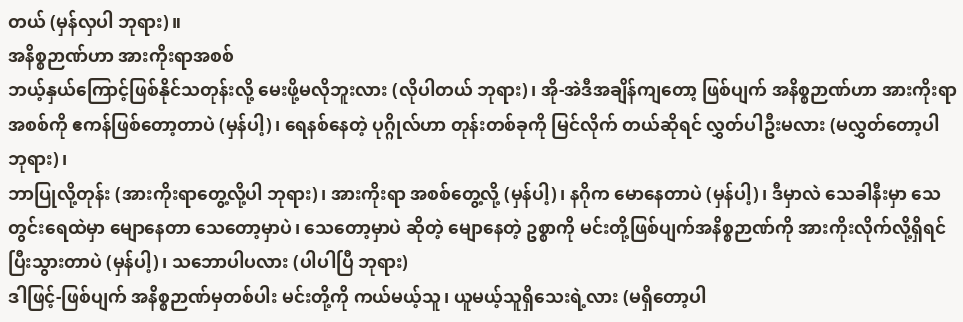တယ် (မှန်လှပါ ဘုရား)။
အနိစ္စဉာဏ်ဟာ အားကိုးရာအစစ်
ဘယ့်နှယ်ကြောင့်ဖြစ်နိုင်သတုန်းလို့ မေးဖို့မလိုဘူးလား (လိုပါတယ် ဘုရား)၊ အို-အဲဒီအချိန်ကျတော့ ဖြစ်ပျက် အနိစ္စဉာဏ်ဟာ အားကိုးရာအစစ်ကို ဧကန်ဖြစ်တော့တာပဲ (မှန်ပါ့)၊ ရေနစ်နေတဲ့ ပုဂ္ဂိုလ်ဟာ တုန်းတစ်ခုကို မြင်လိုက် တယ်ဆိုရင် လွှတ်ပါဦးမလား (မလွှတ်တော့ပါ ဘုရား)၊
ဘာပြုလို့တုန်း (အားကိုးရာတွေ့လို့ပါ ဘုရား)၊ အားကိုးရာ အစစ်တွေ့လို့ (မှန်ပါ့)၊ နဂိုက မောနေတာပဲ (မှန်ပါ့)၊ ဒီမှာလဲ သေခါနီးမှာ သေတွင်းရေထဲမှာ မျောနေတာ သေတော့မှာပဲ၊ သေတော့မှာပဲ ဆိုတဲ့ မျောနေတဲ့ ဥစ္စာကို မင်းတို့ဖြစ်ပျက်အနိစ္စဉာဏ်ကို အားကိုးလိုက်လို့ရှိရင် ပြီးသွားတာပဲ (မှန်ပါ့)၊ သဘောပါပလား (ပါပါပြီ ဘုရား)
ဒါဖြင့်-ဖြစ်ပျက် အနိစ္စဉာဏ်မှတစ်ပါး မင်းတို့ကို ကယ်မယ့်သူ၊ ယူမယ့်သူရှိသေးရဲ့လား (မရှိတော့ပါ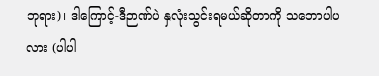ဘုရား)၊ ဒါကြောင့်-ဒီဉာဏ်ပဲ နှလုံးသွင်းရမယ်ဆိုတာကို သဘောပါပလား (ပါပါ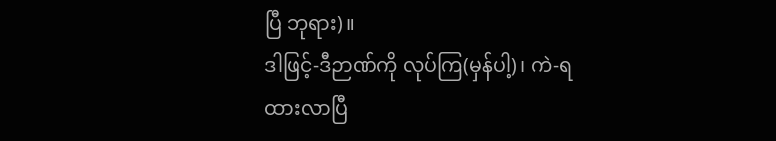ပြီ ဘုရား)။
ဒါဖြင့်-ဒီဉာဏ်ကို လုပ်ကြ(မှန်ပါ့)၊ ကဲ-ရထားလာပြီ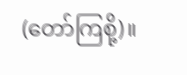(တော်ကြစို့)။